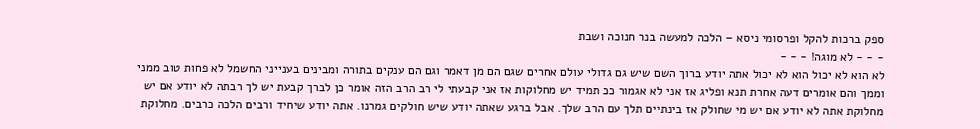ספק ברכות להקל ופרסומי ניסא – הלכה למעשה בנר חנוכה ושבת
- - - לא מוגה! - - -
לא הוא לא יכול הוא לא יכול אתה יודע ברוך השם שיש גם גדולי עולם אחרים שגם הם מן דאמר וגם הם ענקים בתורה ומבינים בענייני החשמל לא פחות טוב ממני וממך והם אומרים דעה אחרת תנא ופליג אז אני לא אגמור ככ תמיד יש מחלוקות אז אני קבעתי לי רב הרב הזה אומר כן לברך קבעת יש לך רבתה לא יודע אם יש מחלוקת אתה לא יודע אם יש מי שחולק אז בינתיים תלך עם הרב שלך. אבל ברגע שאתה יודע שיש חולקים גמרנו. אתה יודע שיחיד ורבים הלכה כרבים. מחלוקת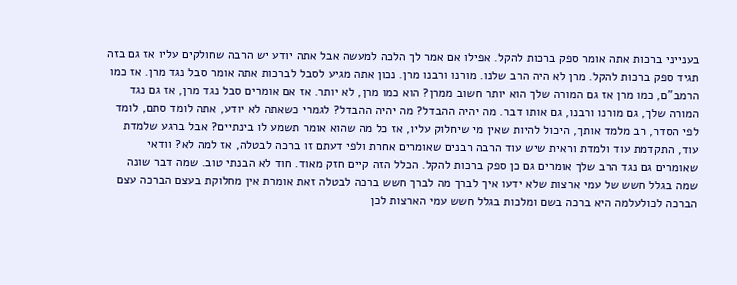בענייני ברכות אתה אומר ספק ברכות להקל. אפילו אם אמר לך הלכה למעשה אבל אתה יודע יש הרבה שחולקים עליו אז גם בזה תגיד ספק ברכות להקל. מרן לא היה הרב שלנו. מורנו ורבנו מרן. נכון אתה מגיע לסבל לברכות אתה אומר סבל נגד מרן. אז כמו הרמב"ם, כמו מרן אז גם המורה שלך הוא יותר חשוב ממרן? הוא כמו מרן, לא יותר. אז אם אומרים סבל נגד מרן, אז גם נגד המורה שלך, גם מורנו ורבנו, גם אותו דבר. מה יהיה ההבדל? מה יהיה ההבדל? לגמרי כשאתה לא יודע, אתה לומד סתם, לומד לפי הסדר, רב מלמד אותך, היכול להיות שאין מי שיחלוק עליו, אז כל מה שהוא אומר תשמע לו בינתיים? אבל ברגע שלמדת עוד, התקדמת עוד ולמדת וראית שיש עוד הרבה רבנים שאומרים אחרת ולפי דעתם זו ברכה לבטלה, אז למה לא? וודאי שאומרים גם נגד הרב שלך אומרים גם כן ספק ברכות להקל. הכלל הזה קיים חזק מאוד. חוד לא הבנתי טוב. שמה דבר שונה שמה בגלל חשש של עמי ארצות שלא ידעו איך לברך מה לברך חשש ברכה לבטלה זאת אומרת אין מחלוקת בעצם הברכה עצם הברכה לכולעלמה היא ברכה בשם ומלכות בגלל חשש עמי הארצות לכן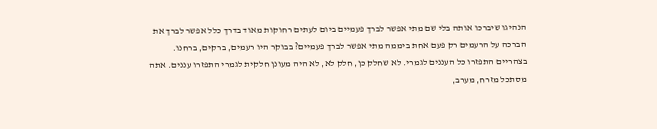הנהיגו שיברכו אותה בלי שם מתי אפשר לברך פעמיים ביום לעתים רחוקות מאוד בדרך כלל אפשר לברך את הברכה על הרעמים רק פעם אחת ביממה מתי אפשר לברך פעמיים? בבוקר היו רעמים, ברקים, ברחנו. בצהריים התפזרו כל העננים לגמרי. לא שחלק כן, חלק לא, לא היה מעונן חלקית לגמרי התפזרו עננים. אתה מסתכל מזרח, מערב,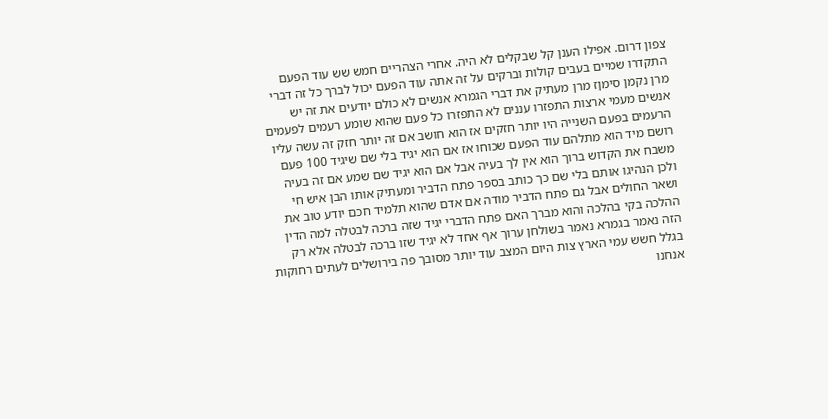צפון דרום. אפילו הענן קל שבקלים לא היה. אחרי הצהריים חמש שש עוד הפעם התקדרו שמיים בעבים קולות וברקים על זה אתה עוד הפעם יכול לברך כל זה דברי מרן נקמן סימןז מרן מעתיק את דברי הגמרא אנשים לא כולם יודעים את זה יש אנשים מעמי ארצות התפזרו עננים לא התפזרו כל פעם שהוא שומע רעמים לפעמים הרעמים בפעם השנייה היו יותר חזקים אז הוא חושב אם זה יותר חזק זה עשה עליו רושם מיד הוא מתלהם עוד הפעם שכוחו אז אם הוא יגיד בלי שם שיגיד 100 פעם משבח את הקדוש ברוך הוא אין לך בעיה אבל אם הוא יגיד שם שמע אם זה בעיה ולכן הנהיגו אותם בלי שם כך כותב בספר פתח הדביר ומעתיק אותו הבן איש חי ושאר החולים אבל גם פתח הדביר מודה אם אדם שהוא תלמיד חכם יודע טוב את ההלכה בקי בהלכה והוא מברך האם פתח הדברי יגיד שזה ברכה לבטלה למה הדין הזה נאמר בגמרא נאמר בשולחן ערוך אף אחד לא יגיד שזו ברכה לבטלה אלא רק בגלל חשש עמי הארץ צות היום המצב עוד יותר מסובך פה בירושלים לעתים רחוקות אנחנו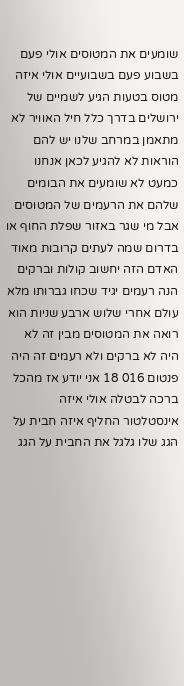שומעים את המטוסים אולי פעם בשבוע פעם בשבועיים אולי איזה מטוס בטעות הגיע לשמיים של ירושלים בדרך כלל חיל האוויר לא מתאמן במרחב שלנו יש להם הוראות לא להגיע לכאן אנחנו כמעט לא שומעים את הבומים שלהם את הרעמים של המטוסים אבל מי שגר באזור שפלת החוף או בדרום שמה לעתים קרובות מאוד האדם הזה יחשוב קולות וברקים הנה רעמים יגיד שכחו גברותו מלא עולם אחרי שלוש ארבע שניות הוא רואה את המטוסים מבין זה לא היה לא ברקים ולא רעמים זה היה פנטום 016 18 אני יודע אז מהכל ברכה לבטלה אולי איזה אינסטלטור החליף איזה חבית על הגג שלו גלגל את החבית על הגג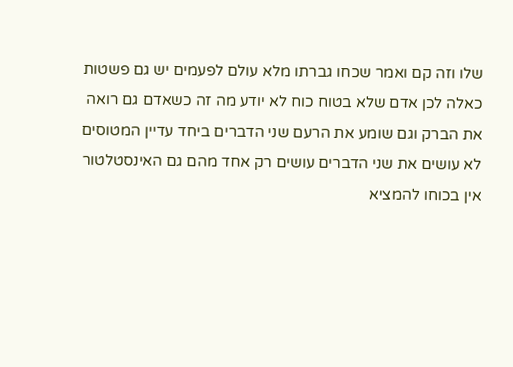שלו וזה קם ואמר שכחו גברתו מלא עולם לפעמים יש גם פשטות כאלה לכן אדם שלא בטוח כוח לא יודע מה זה כשאדם גם רואה את הברק וגם שומע את הרעם שני הדברים ביחד עדיין המטוסים לא עושים את שני הדברים עושים רק אחד מהם גם האינסטלטור אין בכוחו להמציא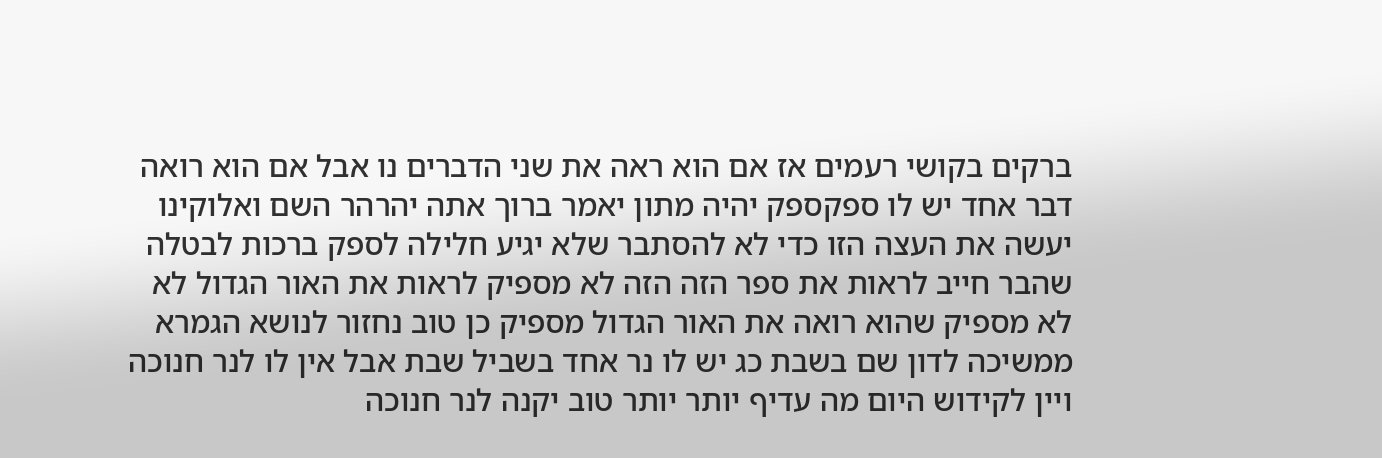ברקים בקושי רעמים אז אם הוא ראה את שני הדברים נו אבל אם הוא רואה דבר אחד יש לו ספקספק יהיה מתון יאמר ברוך אתה יהרהר השם ואלוקינו יעשה את העצה הזו כדי לא להסתבר שלא יגיע חלילה לספק ברכות לבטלה שהבר חייב לראות את ספר הזה הזה לא מספיק לראות את האור הגדול לא לא מספיק שהוא רואה את האור הגדול מספיק כן טוב נחזור לנושא הגמרא ממשיכה לדון שם בשבת כג יש לו נר אחד בשביל שבת אבל אין לו לנר חנוכה ויין לקידוש היום מה עדיף יותר יותר טוב יקנה לנר חנוכה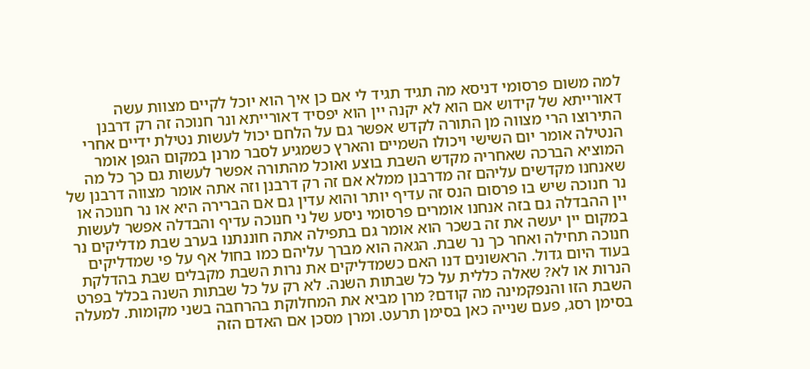למה משום פרסומי דניסא מה תגיד תגיד לי אם כן איך הוא יוכל לקיים מצוות עשה דאורייתא של קידוש אם הוא לא יקנה יין הוא יפסיד דאורייתא ונר חנוכה זה רק דרבנן התירוצו הרי מצווה מן התורה לקדש אפשר גם על הלחם יכול לעשות נטילת ידיים אחרי הנטילה אומר יום השישי ויכולו השמיים והארץ כשמגיע לסבר מרנן במקום הגפן אומר המוציא הברכה שאחריה מקדש השבת בוצע ואוכל מהתורה אפשר לעשות גם כך כל מה שאנחנו מקדשים עליהם זה מדרבנן ממלא אם זה רק דרבנן וזה אתה אומר מצווה דרבנן של נר חנוכה שיש בו פרסום הנס זה עדיף יותר והוא עדין גם אם הברירה היא או נר חנוכה או יין ההבדלה גם בזה אנחנו אומרים פרסומי ניסע של ני חנוכה עדיף והבדלה אפשר לעשות במקום יין יעשה את זה בשכר הוא אומר גם בתפילה אתה חוננתנו בערב שבת מדליקים נר חנוכה תחילה ואחר כך נר שבת. הגאה הוא מברך עליהם כמו בחול אף על פי שמדליקים בעוד היום גדול. הראשונים דנו האם כשמדליקים את נרות השבת מקבלים שבת בהדלקת הנרות או לא? שאלה כללית על כל שבתות השנה. לא רק על כל שבתות השנה בכלל בפרט השבת הזו והנפקמינה מה קודם? מרן מביא את המחלוקת בהרחבה בשני מקומות. למעלה בסימן רסג, פעם שנייה כאן בסימן תרעט. ומרן מסכן אם האדם הזה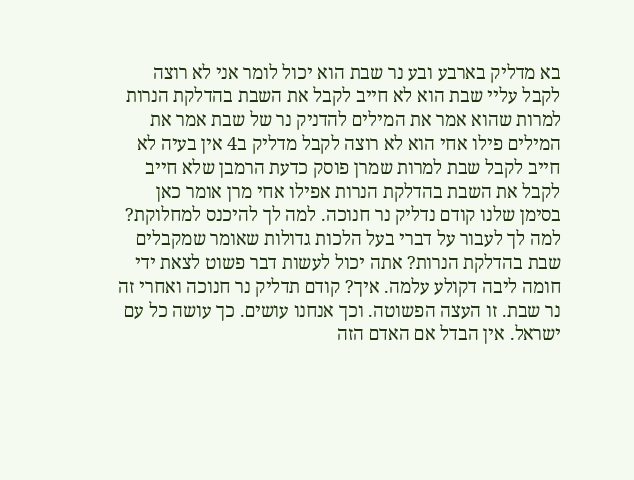בא מדליק בארבע ובע נר שבת הוא יכול לומר אני לא רוצה לקבל עליי שבת הוא לא חייב לקבל את השבת בהדלקת הנרות למרות שהוא אמר את המילים להדניק נר של שבת אמר את המילים פילו אחי הוא לא רוצה לקבל מדליק ב4 אין בעיה לא חייב לקבל שבת למרות שמרן פוסק כדעת הרמבן שלא חייב לקבל את השבת בהדלקת הנרות אפילו אחי מרן אומר כאן בסימן שלנו קודם נדליק נר חנוכה. למה לך להיכנס למחלוקת? למה לך לעבור על דברי בעל הלכות גדולות שאומר שמקבלים שבת בהדלקת הנרות? אתה יכול לעשות דבר פשוט לצאת ידי חומה ליבה דקולע עלמה. איך? קודם תדליק נר חנוכה ואחרי זה נר שבת. זו העצה הפשוטה. וכך אנחנו עושים. כך עושה כל עם ישראל. אין הבדל אם האדם הזה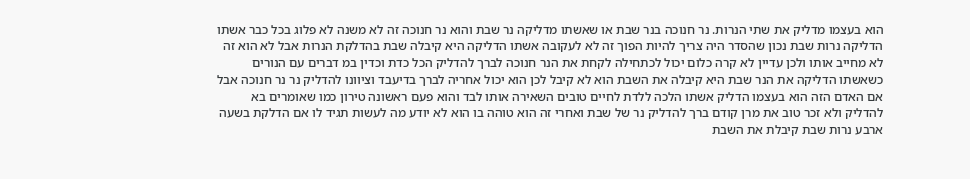הוא בעצמו מדליק את שתי הנרות. נר חנוכה בנר שבת או שאשתו מדליקה נר שבת והוא נר חנוכה זה לא משנה לא פלוג בכל כבר אשתו הדליקה נרות שבת נכון שהסדר היה צריך להיות הפוך זה לא לעקובה אשתו הדליקה היא קיבלה שבת בהדלקת הנרות אבל לא הוא זה לא מחייב אותו ולכן עדיין לא קרה כלום יכול לכתחילה לקחת את הנר חנוכה לברך להדליק הכל כדת וכדין במ דברים עם הנורים כשאשתו הדליקה את הנר שבת היא קיבלה את השבת הוא לא קיבל לכן הוא יכול אחריה לברך בדיעבד וציוונו להדליק נר נר חנוכה אבל אם האדם הזה הוא בעצמו הדליק אשתו הלכה ללדת לחיים טובים השאירה אותו לבד והוא פעם ראשונה טירון כמו שאומרים בא להדליק ולא זכר טוב את מרן קודם ברך להדליק נר של שבת ואחרי זה הוא טוהה בו הוא לא יודע מה לעשות תגיד לו אם הדלקת בשעה ארבע נרות שבת קיבלת את השבת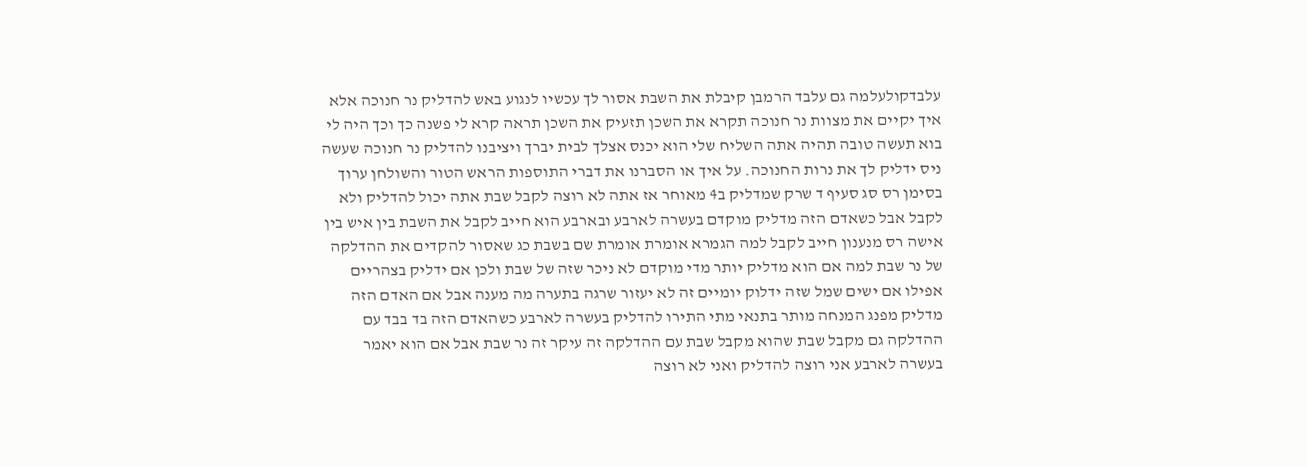עלבדקולעלמה גם עלבד הרמבן קיבלת את השבת אסור לך עכשיו לנגוע באש להדליק נר חנוכה אלא איך יקיים את מצוות נר חנוכה תקרא את השכן תזעיק את השכן תראה קרא לי פשנה כך וכך היה לי בוא תעשה טובה תהיה אתה השליח שלי הוא יכנס אצלך לבית יברך ויציבנו להדליק נר חנוכה שעשה ניס ידליק לך את נרות החנוכה. על איך או הסברנו את דברי התוספות הראש הטור והשולחן ערוך בסימן רס סג סעיף ד שרק שמדליק ב4 מאוחר אז אתה לא רוצה לקבל שבת אתה יכול להדליק ולא לקבל אבל כשאדם הזה מדליק מוקדם בעשרה לארבע ובארבע הוא חייב לקבל את השבת בין איש בין אישה רס מנענון חייב לקבל למה הגמרא אומרת אומרת שם בשבת כג שאסור להקדים את ההדלקה של נר שבת למה אם הוא מדליק יותר מדי מוקדם לא ניכר שזה של שבת ולכן אם ידליק בצהריים אפילו אם ישים שמל שזה ידלוק יומיים זה לא יעזור שרגה בתערה מה מענה אבל אם האדם הזה מדליק מפנג המנחה מותר בתנאי מתי התירו להדליק בעשרה לארבע כשהאדם הזה בד בבד עם ההדלקה גם מקבל שבת שהוא מקבל שבת עם ההדלקה זה עיקר זה נר שבת אבל אם הוא יאמר בעשרה לארבע אני רוצה להדליק ואני לא רוצה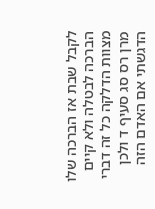לקבל שבת אז הברכה שלו הברכה לבטלה ולא קיים מצוות הדלקה כל זה דברי מרן רס סג סעיף ד ולכן הדגשתי אם האדם הזה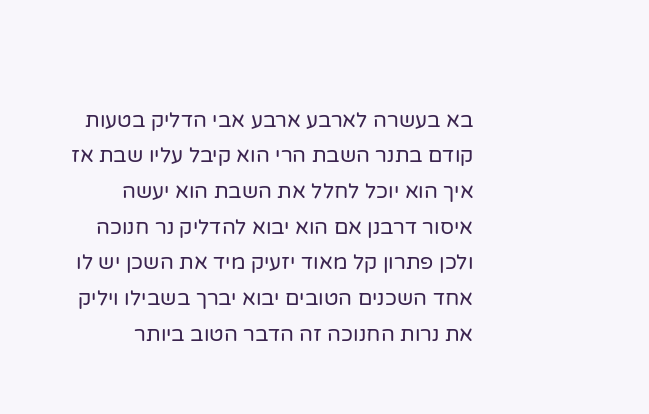בא בעשרה לארבע ארבע אבי הדליק בטעות קודם בתנר השבת הרי הוא קיבל עליו שבת אז איך הוא יוכל לחלל את השבת הוא יעשה איסור דרבנן אם הוא יבוא להדליק נר חנוכה ולכן פתרון קל מאוד יזעיק מיד את השכן יש לו אחד השכנים הטובים יבוא יברך בשבילו ויליק את נרות החנוכה זה הדבר הטוב ביותר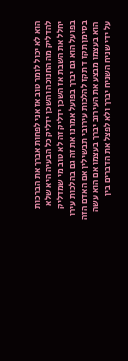הוא לא יכול לומר טוב אז אני לפחות אברך את הברכות להדליק מה החנוכה והשכן ידליק כל הבעיה היא שלא יחלל את השבת אז השכן ידליק זה לא טוב מי שמדליק בפועל הוא גם יברך בפועל אמרנו את זה גם בהלכות עירו בסימן תקז ד תקז להלכות עירובי תבשילין אם האדם הזה הוא בעצמו מבצע את העירוב יברך בעצמו אם הוא עשה על ידי שניח השניח יברך ולא לפצל את הדברים בין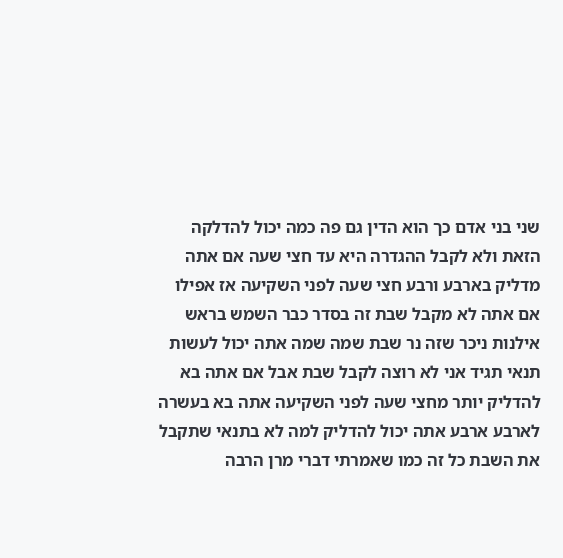שני בני אדם כך הוא הדין גם פה כמה יכול להדלקה הזאת ולא לקבל ההגדרה היא עד חצי שעה אם אתה מדליק בארבע ורבע חצי שעה לפני השקיעה אז אפילו אם אתה לא מקבל שבת זה בסדר כבר השמש בראש אילנות ניכר שזה נר שבת שמה שמה אתה יכול לעשות תנאי תגיד אני לא רוצה לקבל שבת אבל אם אתה בא להדליק יותר מחצי שעה לפני השקיעה אתה בא בעשרה לארבע ארבע אתה יכול להדליק למה לא בתנאי שתקבל את השבת כל זה כמו שאמרתי דברי מרן הרבה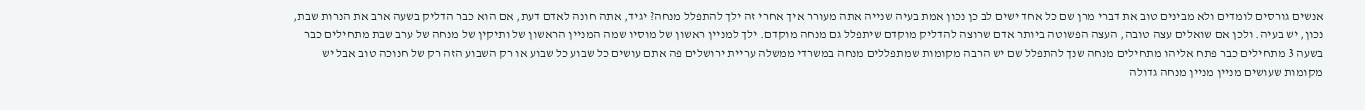אנשים גורסים לומדים ולא מבינים טוב את דברי מרן שם כל אחד ישים לב כן נכון אמת בעיה שנייה אתה מעורר איך אחרי זה ילך להתפלל מנחה? יגיד, אתה חונה לאדם דעת, אם הוא כבר הדליק בשעה ארב את הנרות שבת, נכון, יש בעיה. ולכן אם שואלים עצה טובה, העצה הפשוטה ביותר אדם שרוצה להדליק מוקדם שיתפלל גם מנחה מוקדם. ילך למניין ראשון של מוסיו שמה המניין הראשון של ותיקין של מנחה של ערב שבת מתחילים כבר בשעה 3 מתחילים כבר פתח אליהו מתחילים מנחה שנך להתפלל שם יש הרבה מקומות שמתפללים מנחה במשרדי ממשלה עריית ירושלים פה אתם עושים כל שבוע כל שבוע או רק השבוע הזה רק של חנוכה טוב אבל יש מקומות שעושים מניין מניין מנחה גדולה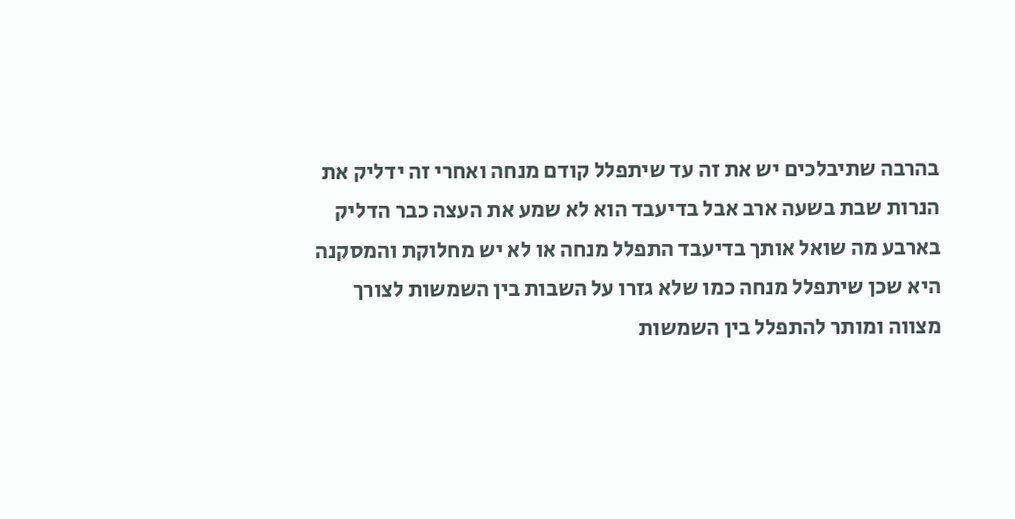בהרבה שתיבלכים יש את זה עד שיתפלל קודם מנחה ואחרי זה ידליק את הנרות שבת בשעה ארב אבל בדיעבד הוא לא שמע את העצה כבר הדליק בארבע מה שואל אותך בדיעבד התפלל מנחה או לא יש מחלוקת והמסקנה היא שכן שיתפלל מנחה כמו שלא גזרו על השבות בין השמשות לצורך מצווה ומותר להתפלל בין השמשות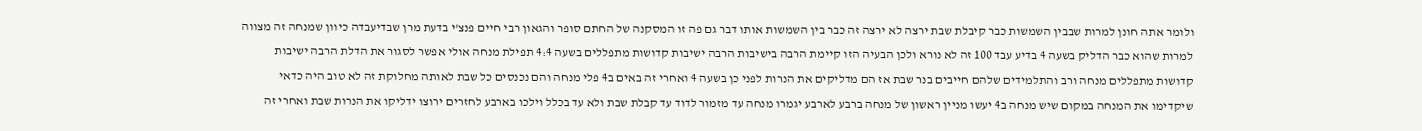ולומר אתה חונן למרות שבבין השמשות כבר קיבלת שבת ירצה לא ירצה זה כבר בין השמשות אותו דבר גם פה זו המסקנה של החתם סופר והגאון רבי חיים פנצ'י בדעת מרן שבדיעבדה כיוון שמנחה זה מצווה למרות שהוא כבר הדליק בשעה 4 בדיע עבד 100 זה לא נורא ולכן הבעיה הזו קיימת הרבה בישיבות הרבה ישיבות קדושות מתפללים בשעה 4:4 תפילת מנחה אולי אפשר לסגור את הדלת הרבה ישיבות קדושות מתפללים מנחה ורב והתלמידים שלהם חייבים בנר שבת אז הם מדליקים את הנרות לפני כן בשעה 4 ואחרי זה באים ב4 פלי מנחה והם נכנסים כל שבת לאותה מחלוקת זה לא טוב היה כדאי שיקדימו את המנחה במקום שיש מנחה ב4 יעשו מניין ראשון של מנחה ברבע לארבע יגמרו מנחה עד מזמור לדוד עד קבלת שבת ולא עד בכלל וילכו בארבע לחזרים ירוצו ידליקו את הנרות שבת ואחרי זה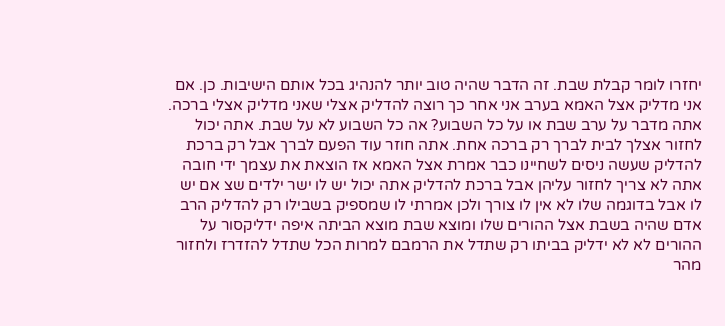יחזרו לומר קבלת שבת. זה הדבר שהיה טוב יותר להנהיג בכל אותם הישיבות. כן. אם אני מדליק אצל האמא בערב אני אחר כך רוצה להדליק אצלי שאני מדליק אצלי ברכה. אתה מדבר על ערב שבת או על כל השבוע? אה כל השבוע לא על שבת. אתה יכול לחזור אצלך לבית לברך רק ברכה אחת. אתה חוזר עוד הפעם לברך אבל רק ברכת להדליק שעשה ניסים לשחיינו כבר אמרת אצל האמא אז הוצאת את עצמך ידי חובה אתה לא צריך לחזור עליהן אבל ברכת להדליק אתה יכול יש לו ישר ילדים שצ אם יש לו אבל בדוגמה שלו לא אין לו צורך ולכן אמרתי לו שמספיק בשבילו רק להדליק הרב אדם שהיה בשבת אצל ההורים שלו ומוצא שבת מוצא הביתה איפה ידליקסור על ההורים לא לא ידליק בביתו רק שתדל את הרמבם למרות הכל שתדל להזדרז ולחזור מהר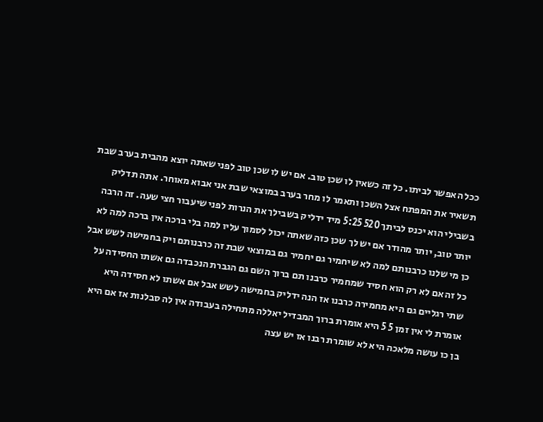ככל האפשר לביתו. כל זה כשאין לו שכן טוב. אם יש לו שכן טוב לפני שאתה יוצא מהבית בערב שבת תשאיר את המפתח אצל השכן ותאמר לו מחר בערב במוצאי שבת אני אבוא מאוחר. אתה תדליק בשבילי הוא יכנס לביתך 520 5:25 מיד ידליק בשבילך את הנרות לפני שיעבור חצי שעה. זה הרבה יותר טוב, יותר מהודר אם יש לך שכן כזה שאתה יכול לסמוך עליו למה בלי ברכה אין ברכה למה לא כן מי שלנו כרבנותם למה לא שיחמיר גם יחמיר גם במוצאי שבת זה כרבנותם ויק בחמישה לשש אבל כל זה אם לא רק הוא חסיד שמחמיר כרבנו תם ברוך השם גם הגברת הנכבדה גם אשתו החסידה על שתי רגליים גם היא מחמירה כרבנו אז הנה ידליק בחמישה לשש אבל אם אשתו לא חסידה היא אומרת לי אין זמן 5 5 היא אומרת ברוך המבדיל יאללה מתחילה בעבודה אין לה סבלנות אז אם היא בן כו עושה מלאכה היא לא שומרת רבנו אז יש עצה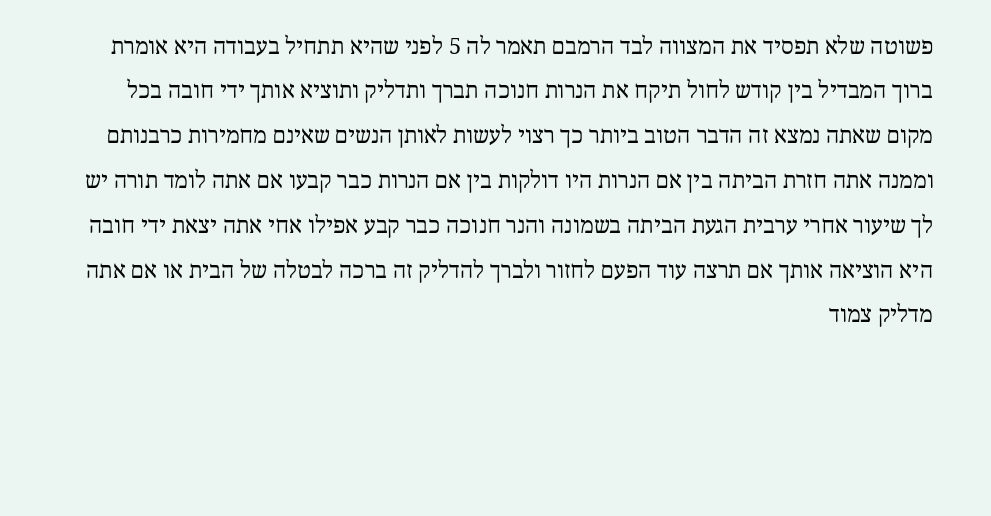פשוטה שלא תפסיד את המצווה לבד הרמבם תאמר לה 5 לפני שהיא תתחיל בעבודה היא אומרת ברוך המבדיל בין קודש לחול תיקח את הנרות חנוכה תברך ותדליק ותוציא אותך ידי חובה בכל מקום שאתה נמצא זה הדבר הטוב ביותר כך רצוי לעשות לאותן הנשים שאינם מחמירות כרבנותם וממנה אתה חזרת הביתה בין אם הנרות היו דולקות בין אם הנרות כבר קבעו אם אתה לומד תורה יש לך שיעור אחרי ערבית הגעת הביתה בשמונה והנר חנוכה כבר קבע אפילו אחי אתה יצאת ידי חובה היא הוציאה אותך אם תרצה עוד הפעם לחזור ולברך להדליק זה ברכה לבטלה של הבית או אם אתה מדליק צמוד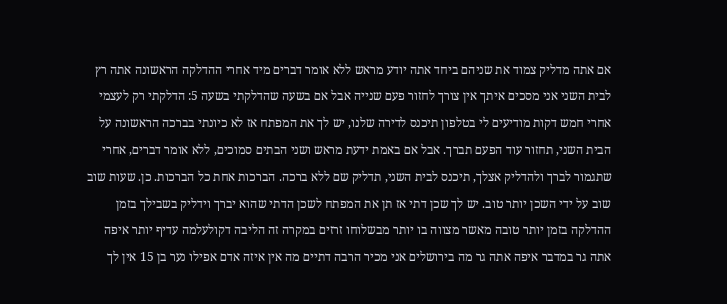אם אתה מדליק צמוד את שניהם ביחד אתה יודע מראש ללא אומר דברים מיד אחרי ההדלקה הראשונה אתה רץ לבית השני אני מסכים איתך אין צורך לחזור פעם שנייה אבל אם בשעה שהדלקתי בשעה 5: הדלקתי רק לעצמי אחרי חמש דקות מודיעים לי בטלפון תיכנס לדירה שלנו, יש לך את המפתח אז לא כיונתי בברכה הראשונה על הבית השני, תחזור עוד הפעם תברך. אבל אם באמת ידעת מראש ושני הבתים סמוכים, ללא אומר דברים, אחרי שתגמור לברך ולהדליק אצלך, תיכנס לבית השני, תדליק שם ללא ברכה. הברכות אחת כל הברכות. כן. שעות שוב שוב על ידי השכן יותר טוב. יש לך שכן דתי אז תן את המפתח לשכן הדתי שהוא יברך וידליק בשבילך בזמן ההדלקה בזמן יותר טובה מאשר מצווה בו יותר מבשלוחו זרזים במקרה זה הליבה דקולעלמה עדיף יותר איפה אתה גר במדבר איפה אתה גר מה בירושלים אני מכיר הרבה דתיים מה אין איזה אדם אפילו נער בן 15 אין לך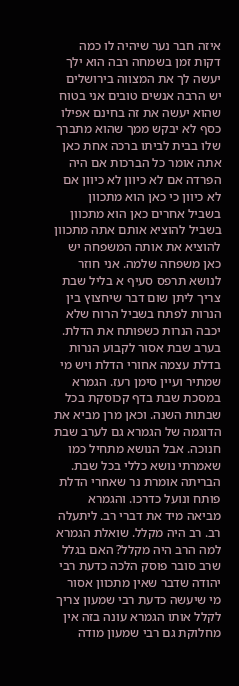איזה חבר נער שיהיה לו כמה דקות זמן בשמחה רבה הוא ילך יעשה לך את המצווה בירושלים יש הרבה אנשים טובים אני בטוח שהוא יעשה את זה בחינם אפילו כסף לא יבקש ממך שהוא מתברך שלו בבית לביתו ברכה אחת כאן אתה אומר כל הברכות אם היה הפרדה אם לא כיוון לא כיוון אם לא כיוון כי כאן הוא מתכוון בשביל אחרים כאן הוא מתכוון בשביל להוציא אותם אתה מתכוון להוציא את אותה המשפחה יש כאן משפחה שלמה. אני חוזר לנושא תרפס סעיף א בליל שבת צריך ליתן שום דבר שיחצוץ בין הנרות לפתח בשביל הרוח שלא יכבה הנרות כשפותח את הדלת. בערב שבת אסור לקבוע הנרות בדלת עצמה אחורי הדלת ויש מי שמתיר ועיין סימן רעז. הגמרא במסכת שבת בדף קכוסקת בכל שבתות השנה. וכאן מרן מביא את הדוגמה של הגמרא גם לערב שבת חנוכה. אבל הנושא מתחיל כמו שאמרתי נושא כללי בכל שבת. הבריתה אומרת נר שאחרי הדלת פותח ונועל כדרכו. והגמרא מביאה מיד את דברי רב. ליתעלה רב. רב היה מקלל. שואלת הגמרא למה הרב היה מקלל? האם בגלל שרב סובר פוסק הלכה כדעת רבי יהודה שדבר שאין מתכוון אסור מי שיעשה כדעת רבי שמעון צריך לקלל אותו הגמרא עונה בזה אין מחלוקת גם רבי שמעון מודה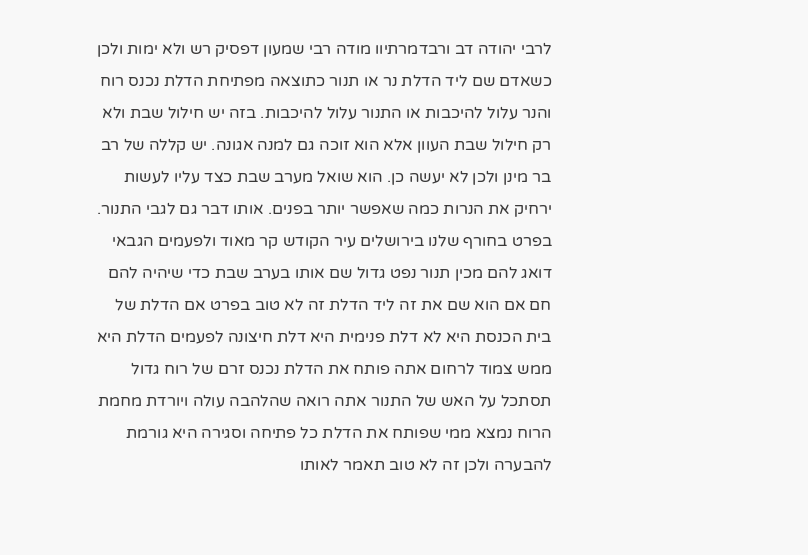לרבי יהודה דב ורבדמרתיוו מודה רבי שמעון דפסיק רש ולא ימות ולכן כשאדם שם ליד הדלת נר או תנור כתוצאה מפתיחת הדלת נכנס רוח והנר עלול להיכבות או התנור עלול להיכבות. בזה יש חילול שבת ולא רק חילול שבת העוון אלא הוא זוכה גם למנה אגונה. יש קללה של רב בר מינן ולכן לא יעשה כן. הוא שואל מערב שבת כצד עליו לעשות ירחיק את הנרות כמה שאפשר יותר בפנים. אותו דבר גם לגבי התנור. בפרט בחורף שלנו בירושלים עיר הקודש קר מאוד ולפעמים הגבאי דואג להם מכין תנור נפט גדול שם אותו בערב שבת כדי שיהיה להם חם אם הוא שם את זה ליד הדלת זה לא טוב בפרט אם הדלת של בית הכנסת היא לא דלת פנימית היא דלת חיצונה לפעמים הדלת היא ממש צמוד לרחום אתה פותח את הדלת נכנס זרם של רוח גדול תסתכל על האש של התנור אתה רואה שהלהבה עולה ויורדת מחמת הרוח נמצא ממי שפותח את הדלת כל פתיחה וסגירה היא גורמת להבערה ולכן זה לא טוב תאמר לאותו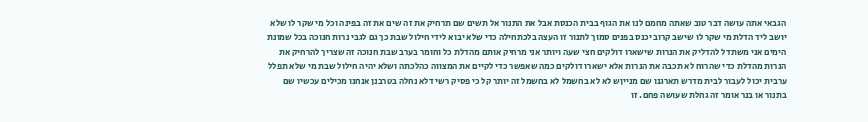הגבאי אתה עושה דבר טוב שאתה מחמם לנו את הגוף בבית הכנסת אבל את התנור אל תשים שם תרחיק את זה שים את זה בפינה וכל מי שקר לו שלא יושב ליד הדלת מי שקר לו שישב קרוב יכנס בפנים סמוך לתנור זו העצה בלכתחילה כדי שלא יבוא לידי חילול שבת כך גם לגבי נרות חנוכה בכל שמונת הימים אני משתדל להדליק את הנרות שישארו דולקים חצי שעה ויותר אני מרחיק אותם מהדלת כל וחומר בערב שבת חנוכה זה שצריך להרחיק את הנרות מהדלת כדי שהרוח לא תכבה את הנרות אלא ישארו דולקים כמה שאפשר כדי לקיים את המצווה כהלכתה ושלא יהיה חילול שבת מי שלא תפלל ערבית יכול לעבור לבית מדרש תארגנו שם מנייןש לא לא בחשמל לא בחשמל זה יותר קל כי פסיק רשי דלא נחלה בטרבנן אנחנו מכילים עכשיו שם בתנור או בנר אומר זה גחלת שעושה פחם. זו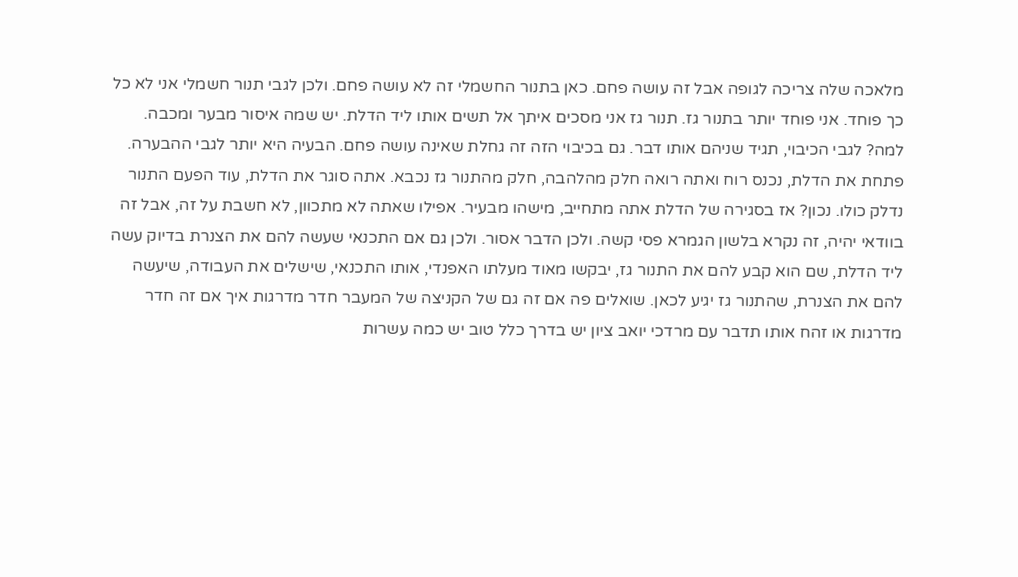מלאכה שלה צריכה לגופה אבל זה עושה פחם. כאן בתנור החשמלי זה לא עושה פחם. ולכן לגבי תנור חשמלי אני לא כל כך פוחד. אני פוחד יותר בתנור גז. תנור גז אני מסכים איתך אל תשים אותו ליד הדלת. יש שמה איסור מבער ומכבה. למה? לגבי הכיבוי, תגיד שניהם אותו דבר. גם בכיבוי הזה זה גחלת שאינה עושה פחם. הבעיה היא יותר לגבי ההבערה. פתחת את הדלת, נכנס רוח ואתה רואה חלק מהלהבה, חלק מהתנור גז נכבא. אתה סוגר את הדלת, עוד הפעם התנור נדלק כולו. נכון? אז בסגירה של הדלת אתה מתחייב, מישהו מבעיר. אפילו שאתה לא מתכוון, לא חשבת על זה, אבל זה בוודאי יהיה, זה נקרא בלשון הגמרא פסי קשה. ולכן הדבר אסור. ולכן גם אם התכנאי שעשה להם את הצנרת בדיוק עשה ליד הדלת, שם הוא קבע להם את התנור גז, יבקשו מאוד מעלתו האפנדי, אותו התכנאי, שישלים את העבודה, שיעשה להם את הצנרת, שהתנור גז יגיע לכאן. שואלים פה אם זה גם של הקניצה של המעבר חדר מדרגות איך אם זה חדר מדרגות או זהח אותו תדבר עם מרדכי יואב ציון יש בדרך כלל טוב יש כמה עשרות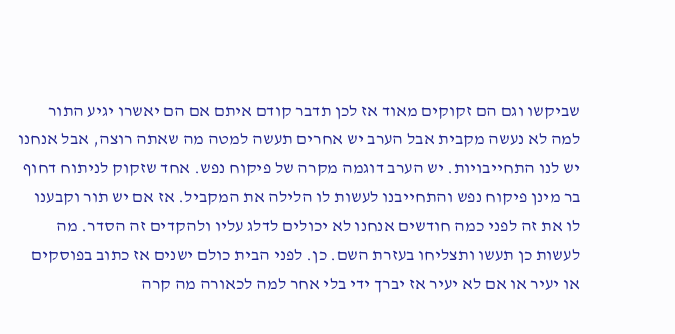שביקשו וגם הם זקוקים מאוד אז לכן תדבר קודם איתם אם הם יאשרו יגיע התור למה לא נעשה מקבית אבל הערב יש אחרים תעשה למטה מה שאתה רוצה, אבל אנחנו יש לנו התחייבויות. יש הערב דוגמה מקרה של פיקוח נפש. אחד שזקוק לניתוח דחוף בר מינן פיקוח נפש והתחייבנו לעשות לו הלילה את המקביל. אז אם יש תור וקבענו לו את זה לפני כמה חודשים אנחנו לא יכולים לדלג עליו ולהקדים זה הסדר. מה לעשות כן תעשו ותצליחו בעזרת השם. כן. לפני הבית כולם ישנים אז כתוב בפוסקים או יעיר או אם לא יעיר אז יברך ידי בלי אחר למה לכאורה מה קרה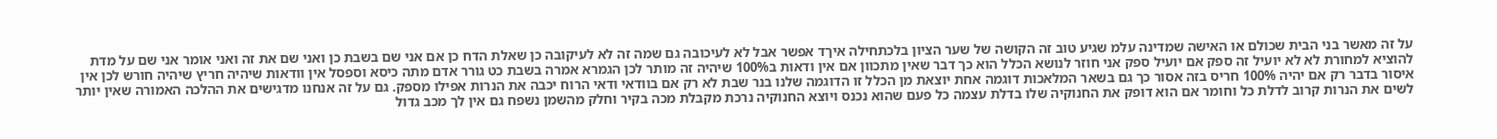על זה מאשר בני הבית שכולם או האישה שמדינה עלמ שגיע טוב זה הקושה של שער הציון בלכתחילה איךד אפשר אבל לא לעיכובה גם שמה זה לא לעיקובה כן שאלת הדח כן אם אני שם בשבת כן ואני שם את זה ואני אומר אני שם על מדת להוציא למחורת לא לא יועיל זה ספק אם יועיל ספק אני חוזר לנושא הכלל הוא כך דבר שאין מתכוון אם אין ודאות ב100% שיהיה זה מותר לכן הגמרא אמרה בשבת כט גורר אדם מתה כיסא וספסל אין וודאות שיהיה חריץ שיהיה חורש לכן אין איסור בדבר רק אם יהיה 100% חריס בזה אסור כך גם בשאר המלאכות דוגמה אחת יוצאת מן הכלל זו הדוגמה שלנו בנר שבת לא רק אם בוודאי ודאי הרוח יכבה את הנרות אפילו מספק. גם על זה אנחנו מדגישים את ההלכה האמורה שאין יותר לשים את הנרות קרוב לדלת כל וחומר אם הוא דופק את החנוקיה שלו בדלת עצמה כל פעם שהוא נכנס ויוצא החנוקיה נרכת מקבלת מכה בקיר וחלק מהשמן נשפח גם אין לך מכב גדול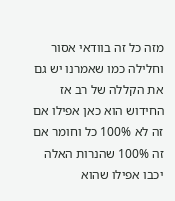מזה כל זה בוודאי אסור וחלילה כמו שאמרנו יש גם את הקללה של רב אז החידוש הוא כאן אפילו אם זה לא 100% כל וחומר אם זה 100% שהנרות האלה יכבו אפילו שהוא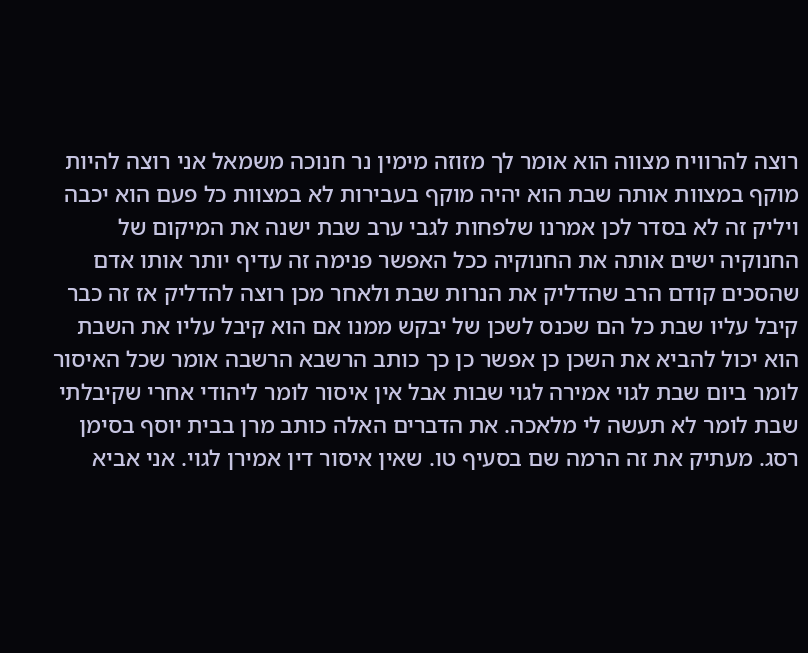רוצה להרוויח מצווה הוא אומר לך מזוזה מימין נר חנוכה משמאל אני רוצה להיות מוקף במצוות אותה שבת הוא יהיה מוקף בעבירות לא במצוות כל פעם הוא יכבה ויליק זה לא בסדר לכן אמרנו שלפחות לגבי ערב שבת ישנה את המיקום של החנוקיה ישים אותה את החנוקיה ככל האפשר פנימה זה עדיף יותר אותו אדם שהסכים קודם הרב שהדליק את הנרות שבת ולאחר מכן רוצה להדליק אז זה כבר קיבל עליו שבת כל הם שכנס לשכן של יבקש ממנו אם הוא קיבל עליו את השבת הוא יכול להביא את השכן כן אפשר כן כך כותב הרשבא הרשבה אומר שכל האיסור לומר ביום שבת לגוי אמירה לגוי שבות אבל אין איסור לומר ליהודי אחרי שקיבלתי שבת לומר לא תעשה לי מלאכה. את הדברים האלה כותב מרן בבית יוסף בסימן רסג. מעתיק את זה הרמה שם בסעיף טו. שאין איסור דין אמירן לגוי. אני אביא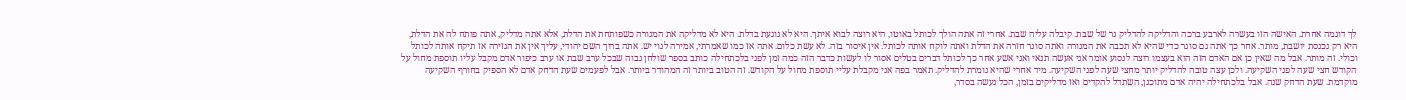לך דוגמה אחרת. האישה הזו בעשרה לארבע ברכה והדליקה להדליק נר של שבת. קיבלה עליה שבת. אחרי זה אתה הולך לכותל באוטו, היא רוצה לבוא איתך. היא לא נוגעת בדלת. היא לא מדליקה את המנורה כשפותחת את הדלת, אלא אתה מדליק, אתה פותח לה את הדלת, היא רק נכנסת יושבת, מותר. אחר כך אתה גם סוגר כדי שהיא לא תכבה את המנורה ואתה סוגר חזרה את הדלת ואתה לוקח אותה לכותל. אין איסור בזה. לא עשת כלום. אתה אז כמו שאמרתי, אמירה לגוי יש. אתה ברוך השם יהודי, עליך אין את הגזירה אז תיקח אותה לכותל וכולי. זה מותר. אבל מה שאין כן אם האדם הזה הוא בעצמו רוצה לנסוע אומר אני אעשה תנאי ואני אשע אחר כך לכותל דברים בטלים אסור לו לעשות כדבר הזה כמה זמן לפני בלכתחילה כותב בספר שולחן גבוה שבכל ערב שבת או ערב כיפור אדם מקבל עליו תוספת מחול על הקודש חצי שעה לפני השקיעה. ולכן עצה טובה להדליק יותר מחצי שעה לפני השקיעה. מיד אחרי שהיא גומרת להדליק. תאמר בפה אני מקבלת עליי תוספת מחול על הקודש. זה הטוב ביותר זה המהודר ביותר. אבל לפעמים שעת הדחק אדם לא הספיק בחורף השקיעה מוקדמת. שעת הדחק שנה. אבל בלכתחילה יהיה אדם מתוכנן, השתדל להקדים ואז מדליקים בזמן, הכל נעשה בסדר,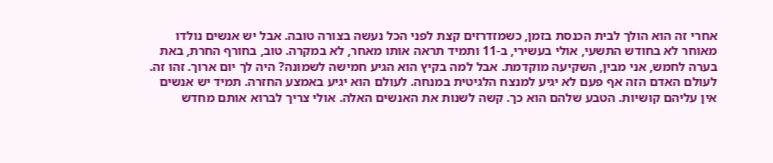אחרי זה הוא הולך לבית הכנסת בזמן, כשמזדרזים קצת לפני הכל נעשה בצורה טובה. אבל יש אנשים נולדו מאוחר לא בחודש התשעי, אולי בעשירי, ב-11 ותמיד תראה אותו מאחר, לא במקרה. טוב, בחורף החרת, באת בערה לחמש, אני מבין, השקיעה מוקדמת. אבל למה בקיץ הוא הגיע חמישה לשמונה? היה לך יום ארוך. זהו זה. לעולם האדם הזה אף פעם לא יגיע למנצח הלגיטית במנחה. לעולם הוא יגיע באמצע החזרה. תמיד יש אנשים אין עליהם קושיות. הטבע שלהם הוא כך. קשה לשנות את האנשים האלה. אולי צריך לברוא אותם מחדש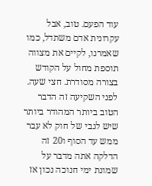עוד הפעם. טוב, אבל עקרונית אדם משתדל, כמו שאמרנו, לקיים את מצווה תוספת מחול על הקודש בצורה מסודרת. חצי שעה. לפני השקיעה זה הדבר הטוב ביותר המהודר ביותר שיש לגבי של חוק לא עבר ממש עד הסוף ו20 זה הדלקה אתה מדבר על שמונת ימי חנוכה נכון אז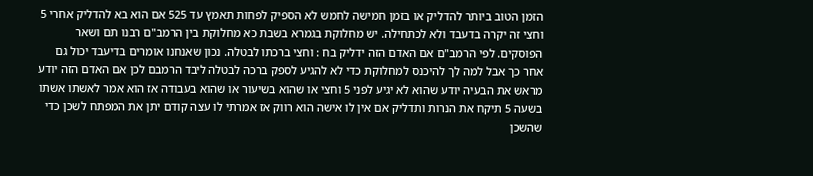הזמן הטוב ביותר להדליק או בזמן חמישה לחמש לא הספיק לפחות תאמץ עד 525 אם הוא בא להדליק אחרי 5 וחצי זה יקרה בדעבד ולא לכתחילה. יש מחלוקת בגמרא בשבת כא מחלוקת בין הרמב"ם רבנו תם ושאר הפוסקים. לפי הרמב"ם אם האדם הזה ידליק בח : וחצי ברכתו לבטלה. נכון שאנחנו אומרים בדיעבד יכול גם אחר כך אבל למה לך להיכנס למחלוקת כדי לא להגיע לספק ברכה לבטלה ליבד הרמבם לכן אם האדם הזה יודע מראש את הבעיה יודע שהוא לא יגיע לפני 5 וחצי או שהוא בשיעור או שהוא בעבודה אז הוא אמר לאשתו אשתו בשעה 5 תיקח את הנרות ותדליק אם אין לו אישה הוא רווק אז אמרתי לו עצה קודם יתן את המפתח לשכן כדי שהשכן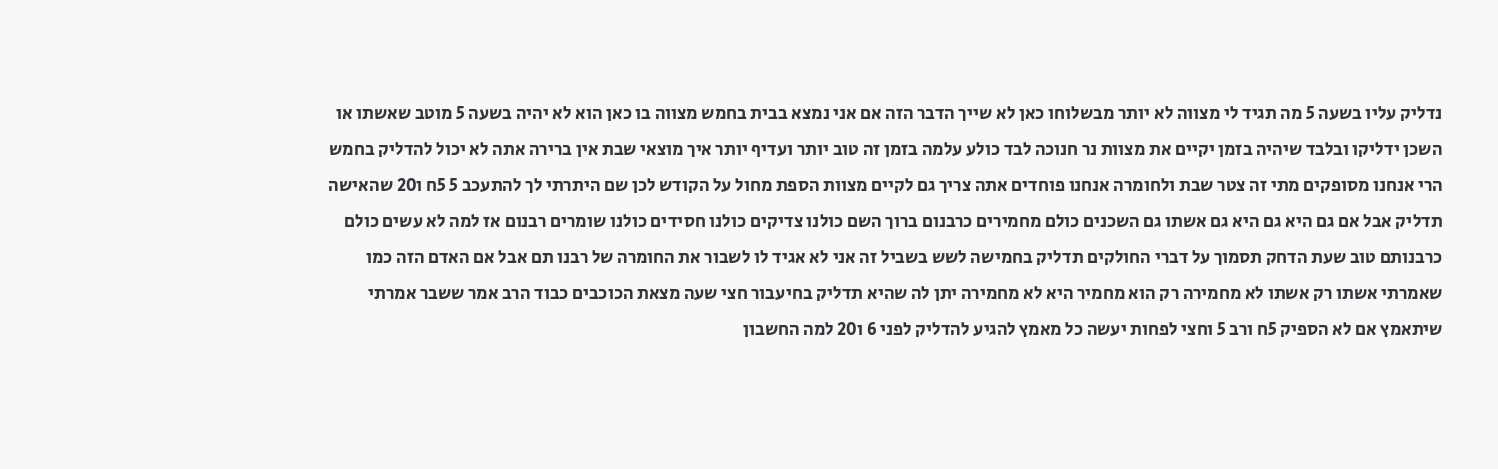נדליק עליו בשעה 5 מה תגיד לי מצווה לא יותר מבשלוחו כאן לא שייך הדבר הזה אם אני נמצא בבית בחמש מצווה בו כאן הוא לא יהיה בשעה 5 מוטב שאשתו או השכן ידליקו ובלבד שיהיה בזמן יקיים את מצוות נר חנוכה לבד כולע עלמה בזמן זה טוב יותר ועדיף יותר איך מוצאי שבת אין ברירה אתה לא יכול להדליק בחמש הרי אנחנו מסופקים מתי זה צטר שבת ולחומרה אנחנו פוחדים אתה צריך גם לקיים מצוות הספת מחול על הקודש לכן שם היתרתי לך להתעכב 5 5ח ו20 שהאישה תדליק אבל אם גם היא גם היא גם אשתו גם השכנים כולם מחמירים כרבנום ברוך השם כולנו צדיקים כולנו חסידים כולנו שומרים רבנום אז למה לא עשים כולם כרבנותם טוב שעת הדחק תסמוך על דברי החולקים תדליק בחמישה לשש בשביל זה אני לא אגיד לו לשבור את החומרה של רבנו תם אבל אם האדם הזה כמו שאמרתי אשתו רק אשתו לא מחמירה רק הוא מחמיר היא לא מחמירה יתן לה שהיא תדליק בחיעבור חצי שעה מצאת הכוכבים כבוד הרב אמר ששבר אמרתי שיתאמץ אם לא הספיק 5ח ורב 5 וחצי לפחות יעשה כל מאמץ להגיע להדליק לפני 6 ו20 למה החשבון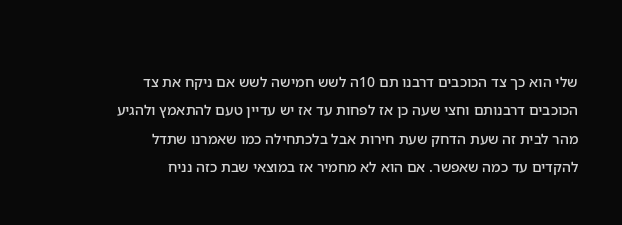שלי הוא כך צד הכוכבים דרבנו תם 10ה לשש חמישה לשש אם ניקח את צד הכוכבים דרבנותם וחצי שעה כן אז לפחות עד אז יש עדיין טעם להתאמץ ולהגיע מהר לבית זה שעת הדחק שעת חירות אבל בלכתחילה כמו שאמרנו שתדל להקדים עד כמה שאפשר. אם הוא לא מחמיר אז במוצאי שבת כזה נניח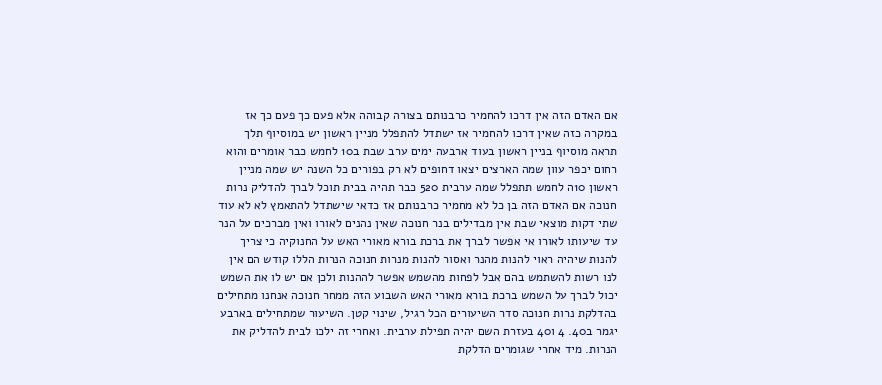אם האדם הזה אין דרכו להחמיר כרבנותם בצורה קבוהה אלא פעם כך פעם כך אז במקרה כזה שאין דרכו להחמיר אז ישתדל להתפלל מניין ראשון יש במוסיוף תלך תראה מוסיוף בניין ראשון בעוד ארבעה ימים ערב שבת ב10 לחמש כבר אומרים והוא רחום יכפר עוון שמה הארצים יצאו דחופים לא רק בפורים כל השנה יש שמה מניין ראשון 10ה לחמש תתפלל שמה ערבית 520 כבר תהיה בבית תוכל לברך להדליק נרות חנוכה אם האדם הזה בן כל לא מחמיר כרבנותם אז כדאי שישתדל להתאמץ לא לא עוד שתי דקות מוצאי שבת אין מבדילים בנר חנוכה שאין נהנים לאורו ואין מברכים על הנר עד שיעותו לאורו אי אפשר לברך את ברכת בורא מאורי האש על החנוקיה כי צריך להנות שיהיה ראוי להנות מהנר ואסור להנות מנרות חנוכה הנרות הללו קודש הם אין לנו רשות להשתמש בהם אבל לפחות מהשמש אפשר לההנות ולכן אם יש לו את השמש יכול לברך על השמש ברכת בורא מאורי האש השבוע הזה ממחר חנוכה אנחנו מתחילים בהדלקת נרות חנוכה סדר השיעורים הכל רגיל, שינוי קטן. השיעור שמתחילים בארבע יגמר ב40. 4 ו40 בעזרת השם יהיה תפילת ערבית. ואחרי זה ילכו לבית להדליק את הנרות. מיד אחרי שגומרים הדלקת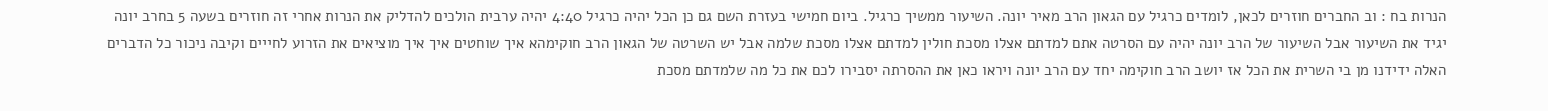הנרות בח : וב החברים חוזרים לכאן, לומדים כרגיל עם הגאון הרב מאיר יונה. השיעור ממשיך כרגיל. ביום חמישי בעזרת השם גם כן הכל יהיה כרגיל 4:40 יהיה ערבית הולכים להדליק את הנרות אחרי זה חוזרים בשעה 5 בחרב יונה יגיד את השיעור אבל השיעור של הרב יונה יהיה עם הסרטה אתם למדתם אצלו מסכת חולין למדתם אצלו מסכת שלמה אבל יש השרטה של הגאון הרב חוקימהא איך שוחטים איך איך מוציאים את הזרוע לחייים וקיבה ניכור כל הדברים האלה ידידנו מן בי השרית את הכל אז יושב הרב חוקימה יחד עם הרב יונה ויראו כאן את ההסרתה יסבירו לכם את כל מה שלמדתם מסכת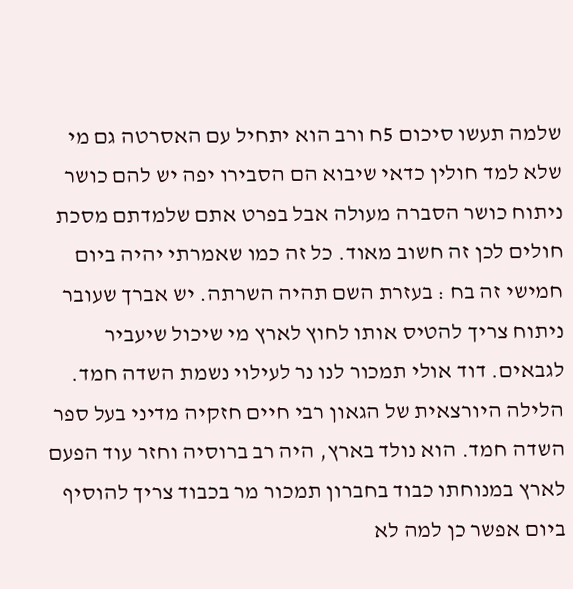שלמה תעשו סיכום 5ח ורב הוא יתחיל עם האסרטה גם מי שלא למד חולין כדאי שיבוא הם הסבירו יפה יש להם כושר ניתוח כושר הסברה מעולה אבל בפרט אתם שלמדתם מסכת חולים לכן זה חשוב מאוד. כל זה כמו שאמרתי יהיה ביום חמישי זה בח : בעזרת השם תהיה השרתה. יש אברך שעובר ניתוח צריך להטיס אותו לחוץ לארץ מי שיכול שיעביר לגבאים. דוד אולי תמכור לנו נר לעילוי נשמת השדה חמד. הלילה היורצאית של הגאון רבי חיים חזקיה מדיני בעל ספר השדה חמד. הוא נולד בארץ, היה רב ברוסיה וחזר עוד הפעם לארץ במנוחתו כבוד בחברון תמכור מר בכבוד צריך להוסיף ביום אפשר כן למה לא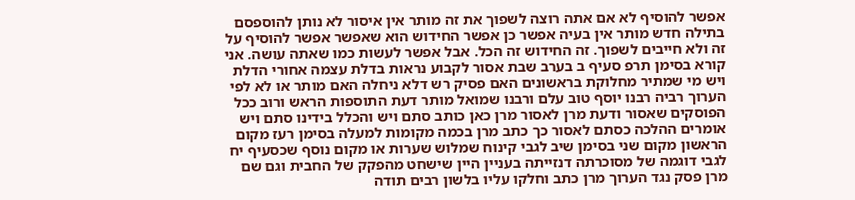אפשר להוסיף לא אם אתה רוצה לשפוך את זה מותר אין איסור לא נותן להוספסם בתילה חדש מותר אין בעיה אפשר כן אפשר החידוש הוא שאפשר אפשר להוסיף על זה ולא חייבים לשפוך. זה החידוש זה הכל. אבל אפשר לעשות כמו שאתה עושה. אני קורא בסימן תרפ סעיף ב בערב שבת אסור לקבוע נראות בדלת עצמה אחורי הדלת ויש מי שמתיר מחלוקת בראשונים האם פסיק רש דלא ניחלה האם מותר או לא לפי הערוך רביה רבנו יוסף טוב עלם ורבנו שמואל מותר דעת התוספות הראש ורוב ככל הפוסקים שאסור ודעת מרן לאסור מרן כאן כותב סתם ויש והכלל בידינו סתם ויש אומרים ההלכה כסתם לאסור כך כתב מרן בכמה מקומות למעלה בסימן רעז מקום הראשון מקום שני בסימן שיב לגבי קינוח שמלוש שערות או מקום נוסף שכסעיף יח לגבי דוגמה של מסוכרתה דנזייתה בעניין היין שישחט מהפקק של החבית וגם שם מרן פסק נגד הערוך מרן כתב וחלקו עליו בלשון רבים תודה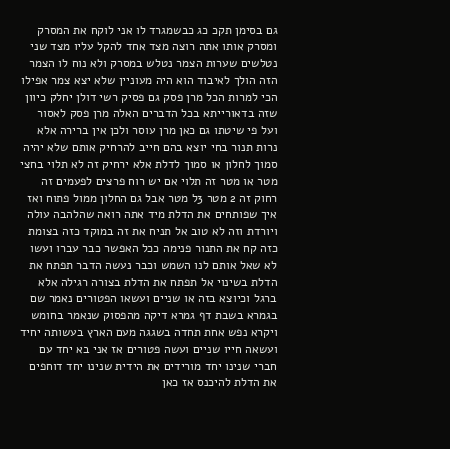גם בסימן תקכ כג כבשמגרד לו אני לוקח את המסרק ומסרק אותו אתה רוצה מצד אחד להקל עליו מצד שני נטלשים שערות הצמר נטלש במסרק ולא נוח לו הצמר הזה הולך לאיבוד הוא היה מעוניין שלא יצא צמר אפילו הכי למרות הכל מרן פסק גם פסיק רשי דולן יחלק כיוון שזה בדאורייתא בכל הדברים האלה מרן פסק לאסור ועל פי שיטתו גם כאן מרן עוסר ולכן אין ברירה אלא נרות תנור בחי יוצא בהם חייב להרחיק אותם שלא יהיה סמוך לחלון או סמוך לדלת אלא ירחיק זה לא תלוי בחצי מטר או מטר זה תלוי אם יש רוח פרצים לפעמים זה רחוק זה 2 מטר 3ל מטר אבל גם החלון ממול פתוח ואז איך שפותחים את הדלת מיד אתה רואה שהלהבה עולה ויורדת וזה לא טוב אל תניח את זה במוקד כזה בצומת כזה קח את התנור פנימה ככל האפשר כבר עברו ועשו לא שאל אותם לנו השמש וכבר נעשה הדבר תפתח את הדלת בשינוי אל תפתח את הדלת בצורה רגילה אלא ברגל וכיוצא בזה או שניים ועשאו הפטורים נאמר שם בגמרא בשבת דף גמרא דיקה מהפסוק שנאמר בחומש ויקרא נפש אחת תחדה בשגגה מעם הארץ בעשותה יחיד ועשאה חייו שניים ועשה פטורים אז אני בא יחד עם חברי שנינו יחד מורידים את הידית שנינו יחד דוחפים את הדלת להיכנס אז כאן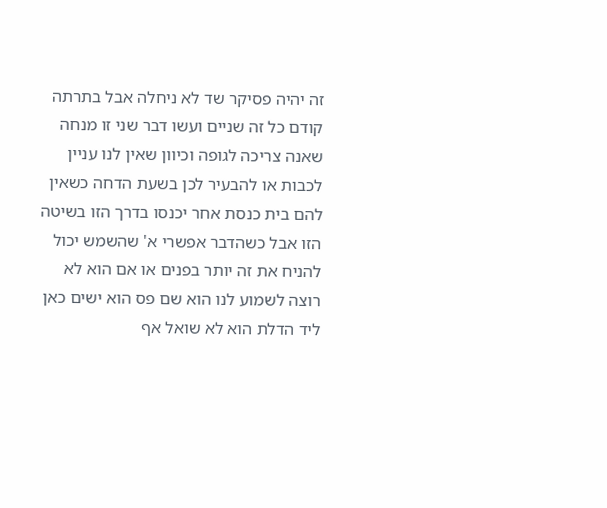זה יהיה פסיקר שד לא ניחלה אבל בתרתה קודם כל זה שניים ועשו דבר שני זו מנחה שאנה צריכה לגופה וכיוון שאין לנו עניין לכבות או להבעיר לכן בשעת הדחה כשאין להם בית כנסת אחר יכנסו בדרך הזו בשיטה הזו אבל כשהדבר אפשרי א' שהשמש יכול להניח את זה יותר בפנים או אם הוא לא רוצה לשמוע לנו הוא שם פס הוא ישים כאן ליד הדלת הוא לא שואל אף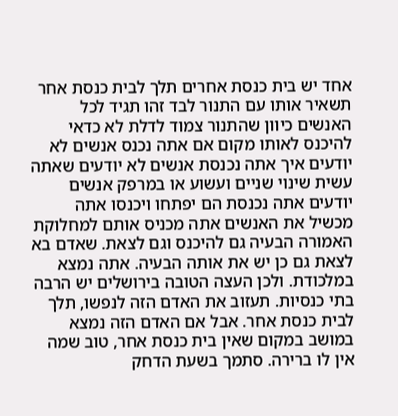אחד יש בית כנסת אחרים תלך לבית כנסת אחר תשאיר אותו עם התנור לבד זהו תגיד לכל האנשים כיוון שהתנור צמוד לדלת לא כדאי להיכנס לאותו מקום אם אתה נכנס אנשים לא יודעים איך אתה נכנסת אנשים לא יודעים שאתה עשית שינוי שניים ועשוע או במרפק אנשים יודעים אתה נכנסת הם יפתחו ויכנסו אתה מכשיל את האנשים אתה מכניס אותם למחלוקת האמורה הבעיה גם להיכנס וגם לצאת. שאדם בא לצאת גם כן יש את אותה הבעיה. אתה נמצא במלכודת. ולכן העצה הטובה בירושלים יש הרבה בתי כנסיות. תעזוב את האדם הזה לנפשו, תלך לבית כנסת אחר. אבל אם האדם הזה נמצא במושב במקום שאין בית כנסת אחר, טוב שמה אין לו ברירה. סתמך בשעת הדחק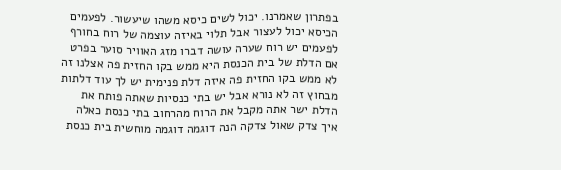בפתרון שאמרנו. יכול לשים כיסא משהו שיעשור. לפעמים הכיסא יכול לעצור אבל תלוי באיזה עוצמה של רוח בחורף לפעמים יש רוח שערה עושה דברו מזג האוויר סוער בפרט אם הדלת של בית הכנסת היא ממש בקו החזית פה אצלנו זה לא ממש בקו החזית פה איזה דלת פנימית יש לך עוד דלתות מבחוץ זה לא נורא אבל יש בתי כנסיות שאתה פותח את הדלת ישר אתה מקבל את הרוח מהרחוב בתי כנסת כאלה איך צדק שאול צדקה הנה דוגמה דוגמה מוחשית בית כנסת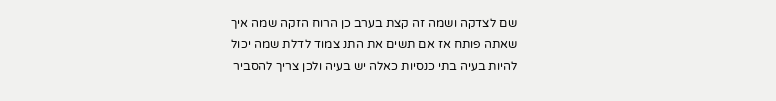שם לצדקה ושמה זה קצת בערב כן הרוח הזקה שמה איך שאתה פותח אז אם תשים את התנ צמוד לדלת שמה יכול להיות בעיה בתי כנסיות כאלה יש בעיה ולכן צריך להסביר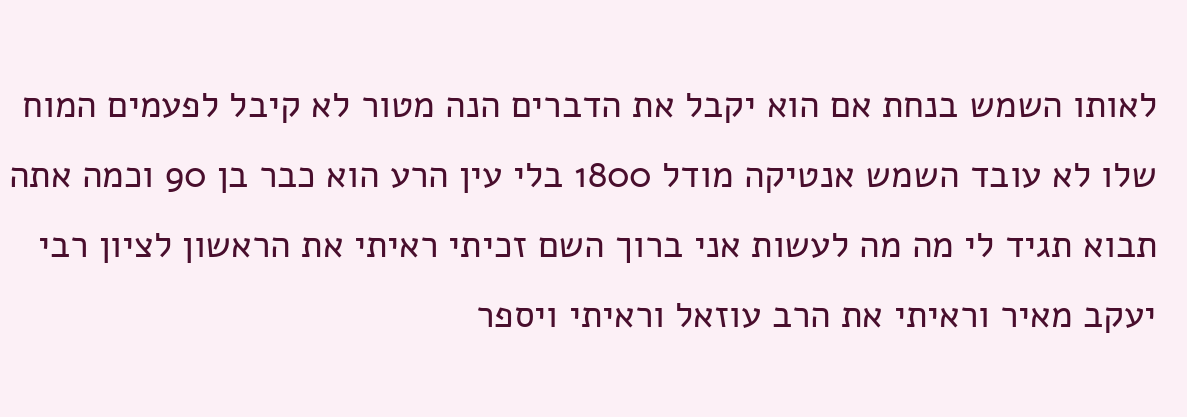לאותו השמש בנחת אם הוא יקבל את הדברים הנה מטור לא קיבל לפעמים המוח שלו לא עובד השמש אנטיקה מודל 1800 בלי עין הרע הוא כבר בן 90 וכמה אתה תבוא תגיד לי מה מה לעשות אני ברוך השם זכיתי ראיתי את הראשון לציון רבי יעקב מאיר וראיתי את הרב עוזאל וראיתי ויספר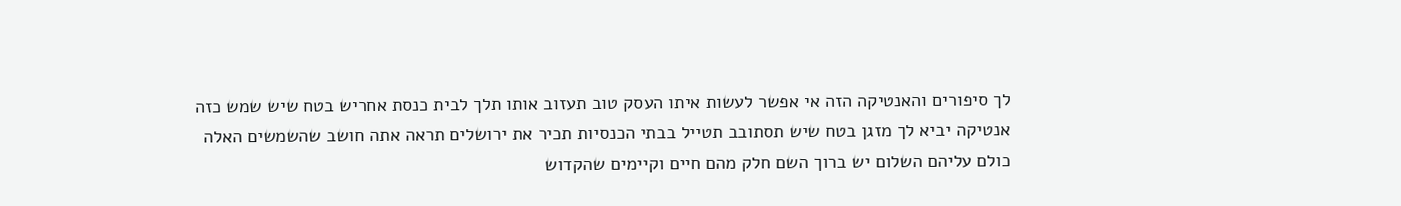לך סיפורים והאנטיקה הזה אי אפשר לעשות איתו העסק טוב תעזוב אותו תלך לבית כנסת אחריש בטח שיש שמש כזה אנטיקה יביא לך מזגן בטח שיש תסתובב תטייל בבתי הכנסיות תכיר את ירושלים תראה אתה חושב שהשמשים האלה כולם עליהם השלום יש ברוך השם חלק מהם חיים וקיימים שהקדוש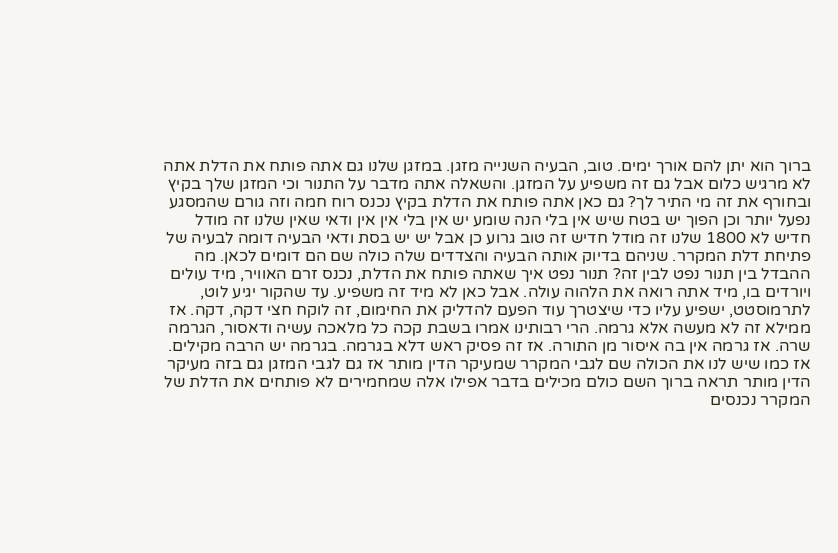ברוך הוא יתן להם אורך ימים. טוב, הבעיה השנייה מזגן. במזגן שלנו גם אתה פותח את הדלת אתה לא מרגיש כלום אבל גם זה משפיע על המזגן. והשאלה אתה מדבר על התנור וכי המזגן שלך בקיץ ובחורף את זה מי התיר לך? גם כאן אתה פותח את הדלת בקיץ נכנס רוח חמה וזה גורם שהמסגע נפעל יותר וכן הפוך יש בטח שיש אין בלי הנה שומע יש אין בלי אין אין ודאי שאין שלנו זה מודל חדיש לא 1800 שלנו זה מודל חדיש זה טוב גרוע כן אבל יש יש בסת ודאי הבעיה דומה לבעיה של פתיחת דלת המקרר. שניהם בדיוק אותה הבעיה והצדדים שלה כולה שם הם דומים לכאן. מה ההבדל בין תנור נפט לבין זה? תנור נפט איך שאתה פותח את הדלת, נכנס זרם האוויר, מיד עולים ויורדים בו, מיד אתה רואה את הלהוה עולה. אבל כאן לא מיד זה משפיע. עד שהקור יגיע לוט, לתרמוסטט, ישפיע עליו כדי שיצטרך עוד הפעם להדליק את החימום, זה לוקח חצי דקה, דקה. אז ממילא זה לא מעשה אלא גרמה. הרי רבותינו אמרו בשבת קכה כל מלאכה עשיה ודאסור, הגרמה שרה. אז גרמה אין בה איסור מן התורה. אז זה פסיק ראש דלא בגרמה. בגרמה יש הרבה מקילים. אז כמו שיש לנו את הכולה שם לגבי המקרר שמעיקר הדין מותר אז גם לגבי המזגן גם בזה מעיקר הדין מותר תראה ברוך השם כולם מכילים בדבר אפילו אלה שמחמירים לא פותחים את הדלת של המקרר נכנסים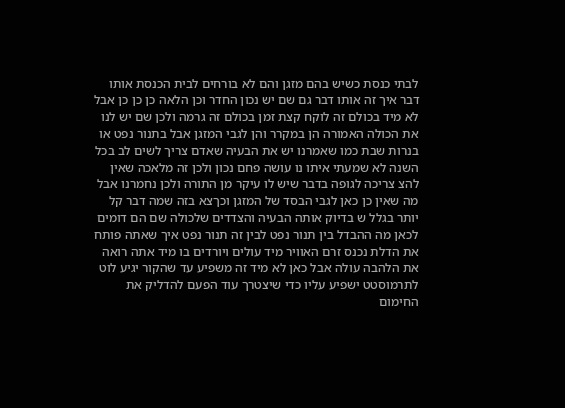לבתי כנסת כשיש בהם מזגן והם לא בורחים לבית הכנסת אותו דבר איך זה אותו דבר גם שם יש נכון החדר וכן הלאה כן כן כן אבל לא מיד בכולם זה לוקח קצת זמן בכולם זה גרמה ולכן שם יש לנו את הכולה האמורה הן במקרר והן לגבי המזגן אבל בתנור נפט או בנרות שבת כמו שאמרנו יש את הבעיה שאדם צריך לשים לב בכל השנה לא שמעתי איתו נו עושה פחם נכון ולכן זה מלאכה שאין להצ צריכה לגופה בדבר שיש לו עיקר מן התורה ולכן נחמרנו אבל מה שאין כן כאן לגבי הבסד של המזגן וכךצא בזה שמה דבר קל יותר בגלל ש בדיוק אותה הבעיה והצדדים שלכולה שם הם דומים לכאן מה ההבדל בין תנור נפט לבין זה תנור נפט איך שאתה פותח את הדלת נכנס זרם האוויר מיד עולים ויורדים בו מיד אתה רואה את הלהבה עולה אבל כאן לא מיד זה משפיע עד שהקור יגיע לוט לתרמוסטט ישפיע עליו כדי שיצטרך עוד הפעם להדליק את החימום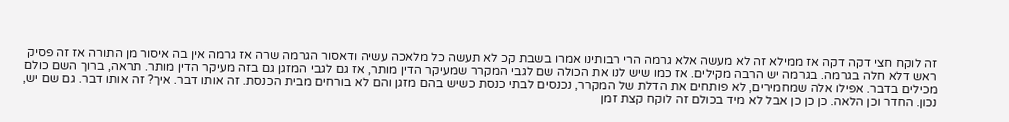זה לוקח חצי דקה דקה אז ממילא זה לא מעשה אלא גרמה הרי רבותינו אמרו בשבת קכ לא תעשה כל מלאכה עשיה ודאסור הגרמה שרה אז גרמה אין בה איסור מן התורה אז זה פסיק ראש דלא חלה בגרמה. בגרמה יש הרבה מקילים. אז כמו שיש לנו את הכולה שם לגבי המקרר שמעיקר הדין מותר, אז גם לגבי המזגן גם בזה מעיקר הדין מותר. תראה, ברוך השם כולם מכילים בדבר. אפילו אלה שמחמירים, לא פותחים את הדלת של המקרר, נכנסים לבתי כנסת כשיש בהם מזגן והם לא בורחים מבית הכנסת. זה אותו דבר. איך? זה אותו דבר. גם שם יש, נכון. החדר וכן הלאה. כן כן כן אבל לא מיד בכולם זה לוקח קצת זמן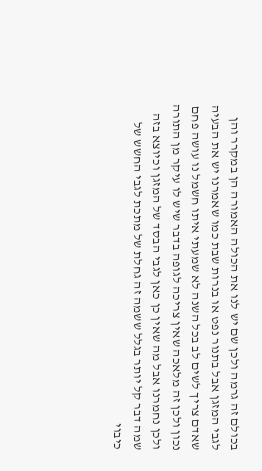בכולם זה גרמה ולכן שם יש לנו את הכולה האמורה הן במקרר והן לגבי המזגן אבל בתנור נפט או בנרות שבת כמו שאמרנו יש את הבעיה שאדם צריך לשים לב בכל השנה לא שמעתי איתו חשמל נו עושה פחם נכון ולכן זה מלאכה שאין צריכה לגופה בדבר שיש לו עיקר מן התורה ולכן נחמרנו אבל מה שאין כן כאן לגבי הבסד של המזגן וכיוצא בזה שמה דבר קל יותר בגלל ששמה זה גחלת של מתכת לגבי החשש של כיבוי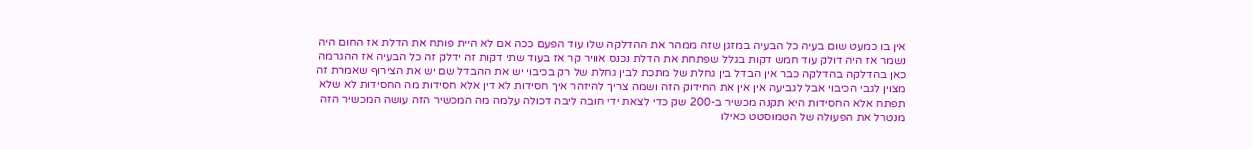אין בו כמעט שום בעיה כל הבעיה במזגן שזה ממהר את ההדלקה שלו עוד הפעם ככה אם לא היית פותח את הדלת אז החום היה נשמר אז היה דולק עוד חמש דקות בגלל שפתחת את הדלת נכנס אוויר קר אז בעוד שתי דקות זה ידלק זה כל הבעיה אז ההגרמה כאן בהדלקה בהדלקה כבר אין הבדל בין גחלת של מתכת לבין גחלת של רק בכיבוי יש את ההבדל שם יש את הצירוף שאמרת זה מצוין לגבי הכיבוי אבל לגביעה אין אין את החידוק הזה ושמה צריך להיזהר איך חסידות לא דין אלא חסידות מה החסידות לא שלא תפתח אלא החסידות היא תקנה מכשיר ב-200 שק כדי לצאת ידי חובה ליבה דכולה עלמה מה המכשיר הזה עושה המכשיר הזה מנטרל את הפעולה של הטמוסטט כאילו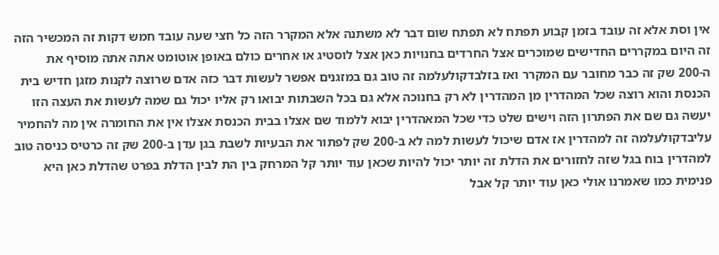אין וסת אלא זה עובד בזמן קבוע תפתח לא תפתח שום דבר לא משתנה אלא המקרר הזה כל חצי שעה עובד חמש דקות זה המכשיר הזה זה היום במקררים החדישים שמוכרים אצל החרדים בחנויות כאן אצל לוסטיג או אחרים כולם באופן אוטומט אתה אתה מוסיף את ה-200 שק זה כבר מחובר עם המקרר ואז בזלבדקולעלמה זה טוב גם במזגנים אפשר לעשות דבר כזה אדם שרוצה לקנות מזגן חדיש בית הכנסת והוא רוצה שכל המהדרין מן המהדרין לא רק בחנוכה אלא גם בכל השבתות יבואו רק אליו יכול גם שמה לעשות את העצה הזו יעשה גם שם את הפתרון הזה וישים שלט כדי שכל המאהדרין יבוא ללמוד שם אצלו בבית הכנסת אצלו אין את החומרה אין מה להחמיר עליבדקולעלמה זה למהדרין אז אדם שיכול לעשות למה לא ב-200 שק לפתור את הבעיות לשבת בגן עדן ב-200 שק זה כרטיס כניסה טוב למהדרין בוח בגל שזה לחזורים את הדלת זה יותר יכול להיות שכאן עוד יותר קל המרחק בין הת לבין הדלת בפרט שהדלת כאן היא פנימית כמו שאמרנו אולי כאן עוד יותר קל אבל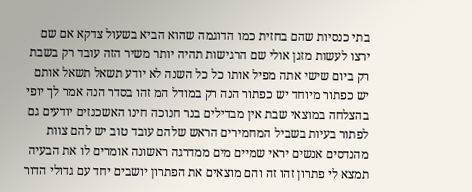בתי כנסיות שהם בחזית כמו הדוגמה שהוא הביא בשעול צדקא אם שם ירצו לעשות מזגן אולי שם הרגישות תהיה יותר משיר הזה עובד רק בשבת רק ביום שישי אתה מפיל אותו כל כל השנה לא יודע תשאל תשאל אותם יש כפתור מיוחד יש כפתור הנה רק במודל המ זהו בסדר הנה אמר לך יופי בהצלחה במוצאי שבת אין מבדילים בנר חנוכה חינו האשכנזים יודעים גם לפתור בעיות בשביל המחמירים הראש שלהם עובד טוב יש להם צוות מהנדסים אנשים יראי שמיים מים ממדרגה ראשונה אומרים לו את הבעיה תמצא לי פתרון זהו זה והם מוצאים את הפתרון יושבים יחד עם גדולי הדור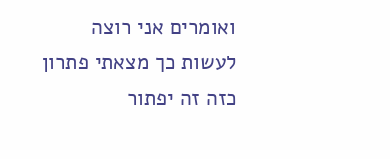ואומרים אני רוצה לעשות כך מצאתי פתרון כזה זה יפתור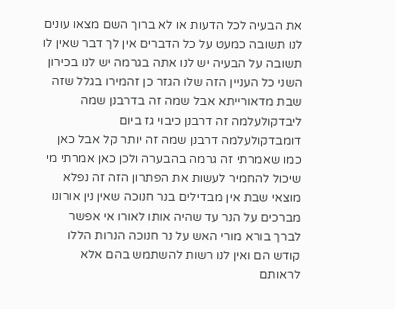את הבעיה לכל הדעות או לא ברוך השם מצאו עונים לנו תשובה כמעט על כל הדברים אין לך דבר שאין לו תשובה על הבעיה יש לנו אתה בגרמה יש לנו בכירון השני כל העניין הזה שלו הגזר כן זהמירו בגלל שזה שבת מדאורייתא אבל שמה זה בדרבנן שמה ליבדקולעלמה זה דרבנן כיבוי גז ביום דומבדקולעלמה דרבנן שמה זה יותר קל אבל כאן כמו שאמרתי זה גרמה בהבערה ולכן כאן אמרתי מי שיכול להחמיר לעשות את הפתרון הזה זה נפלא מוצאי שבת אין מבדילים בנר חנוכה שאין נין אורונו מברכים על הנר עד שהיה אותו לאורו אי אפשר לברך בורא מורי האש על נר חנוכה הנרות הללו קודש הם ואין לנו רשות להשתמש בהם אלא לראותם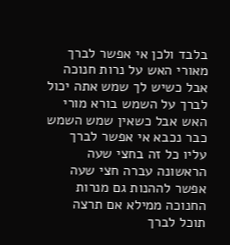בלבד ולכן אי אפשר לברך מאורי האש על נרות חנוכה אבל כשיש לך שמש אתה יכול לברך על השמש בורא מורי האש אבל כשאין שמש השמש כבר נכבא אי אפשר לברך עליו כל זה בחצי שעה הראשונה עברה חצי שעה אפשר לההנות גם מנרות החנוכה ממילא אם תרצה תוכל לברך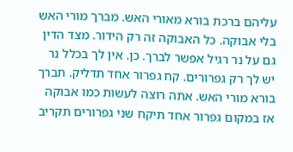עליהם ברכת בורא מאורי האש. מברך מורי האש בלי אבוקה. כל האבוקה זה רק הידור. מצד הדין גם על נר רגיל אפשר לברך. כן. אין לך בכלל נר יש לך רק גפרורים. קח גפרור אחד תדליק. תברך בורא מורי האש. אתה רוצה לעשות כמו אבוקה אז במקום גפרור אחד תיקח שני גפרורים תקריב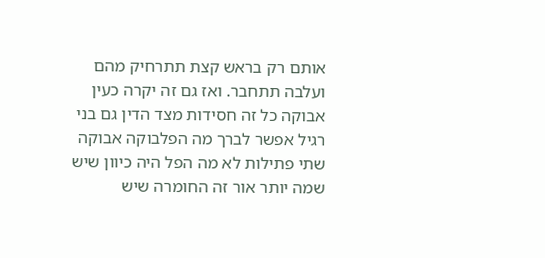אותם רק בראש קצת תתרחיק מהם ועלבה תתחבר. ואז גם זה יקרה כעין אבוקה כל זה חסידות מצד הדין גם בני רגיל אפשר לברך מה הפלבוקה אבוקה שתי פתילות לא מה הפל היה כיוון שיש שמה יותר אור זה החומרה שיש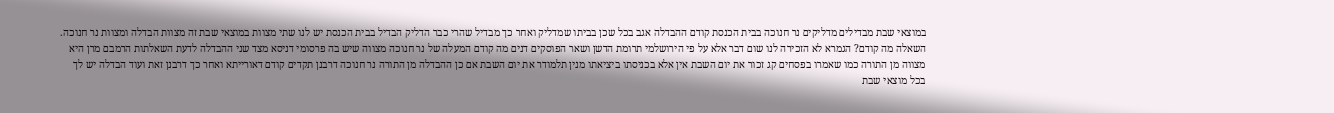במוצאי שבת מבדילים מדליקים נר חנוכה בבית הכנסת קודם ההבדלה אגב בכל שכן בביתו שמדליק ואחר כך מבדיל שהרי כבר הדליק הבדיל בבית הכנסת יש לנו שתי מצוות במוצאי שבת זה מצוות הבדלה ומצוות נר חנוכה. השאלה מה קודם? הגמרא לא הזכירה לנו שום דבר אלא על פי הירושלמי תרומת הדשן ושאר הפוסקים דנים מה קודם המעלה של נר חנוכה מצווה שיש בה פרסומי דניסא מצד שני ההבדלה לדעת השאלתות הרמבם מרן היא מצווה מן התורה כמו שאמרו בפסחים קג זכור את יום השבת אין אלא בכניסתו ביציאתו מנין תלמודר את יום השבת אם כן ההבדלה מן התורה נר חנוכה דרבנן תקדים קודם דאורייתא ואחר כך דרבנן זאת ועוד הבדלה יש לך בכל מוצאי שבת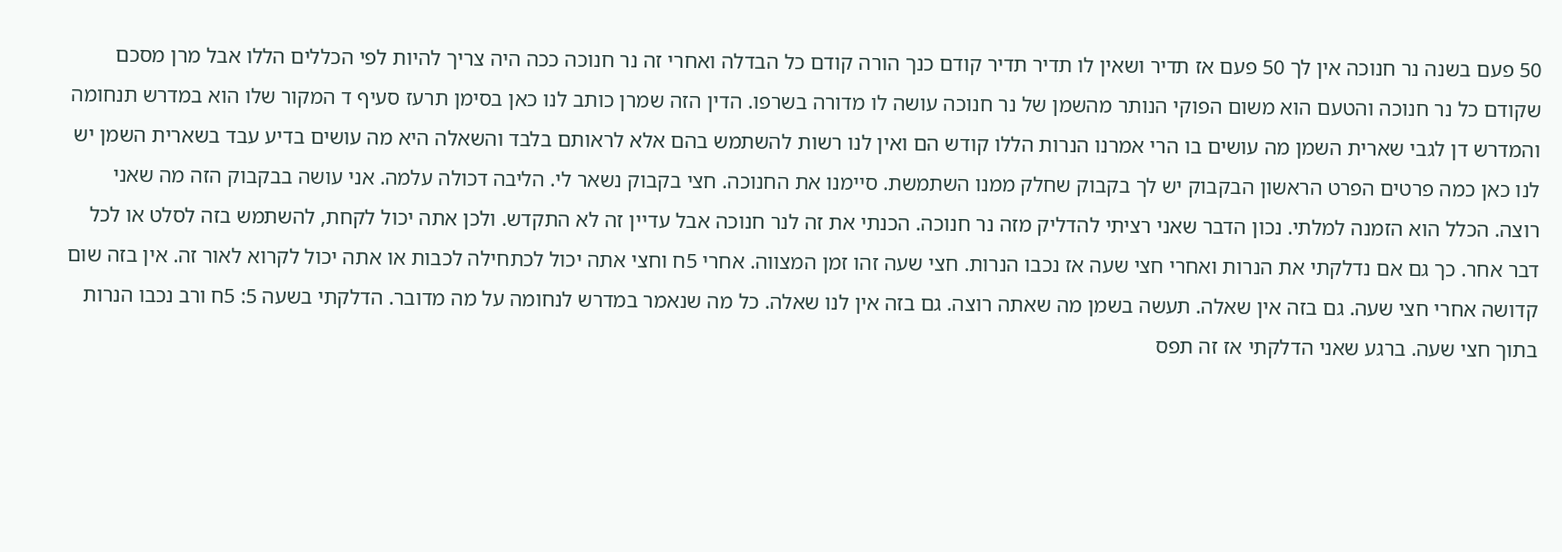50 פעם בשנה נר חנוכה אין לך 50 פעם אז תדיר ושאין לו תדיר תדיר קודם כנך הורה קודם כל הבדלה ואחרי זה נר חנוכה ככה היה צריך להיות לפי הכללים הללו אבל מרן מסכם שקודם כל נר חנוכה והטעם הוא משום הפוקי הנותר מהשמן של נר חנוכה עושה לו מדורה בשרפו. הדין הזה שמרן כותב לנו כאן בסימן תרעז סעיף ד המקור שלו הוא במדרש תנחומה והמדרש דן לגבי שארית השמן מה עושים בו הרי אמרנו הנרות הללו קודש הם ואין לנו רשות להשתמש בהם אלא לראותם בלבד והשאלה היא מה עושים בדיע עבד בשארית השמן יש לנו כאן כמה פרטים הפרט הראשון הבקבוק יש לך בקבוק שחלק ממנו השתמשת. סיימנו את החנוכה. חצי בקבוק נשאר לי. הליבה דכולה עלמה. אני עושה בבקבוק הזה מה שאני רוצה. הכלל הוא הזמנה למלתי. נכון הדבר שאני רציתי להדליק מזה נר חנוכה. הכנתי את זה לנר חנוכה אבל עדיין זה לא התקדש. ולכן אתה יכול לקחת, להשתמש בזה לסלט או לכל דבר אחר. כך גם אם נדלקתי את הנרות ואחרי חצי שעה אז נכבו הנרות. חצי שעה זהו זמן המצווה. אחרי 5ח וחצי אתה יכול לכתחילה לכבות או אתה יכול לקרוא לאור זה. אין בזה שום קדושה אחרי חצי שעה. גם בזה אין שאלה. תעשה בשמן מה שאתה רוצה. גם בזה אין לנו שאלה. כל מה שנאמר במדרש לנחומה על מה מדובר. הדלקתי בשעה 5: 5ח ורב נכבו הנרות בתוך חצי שעה. ברגע שאני הדלקתי אז זה תפס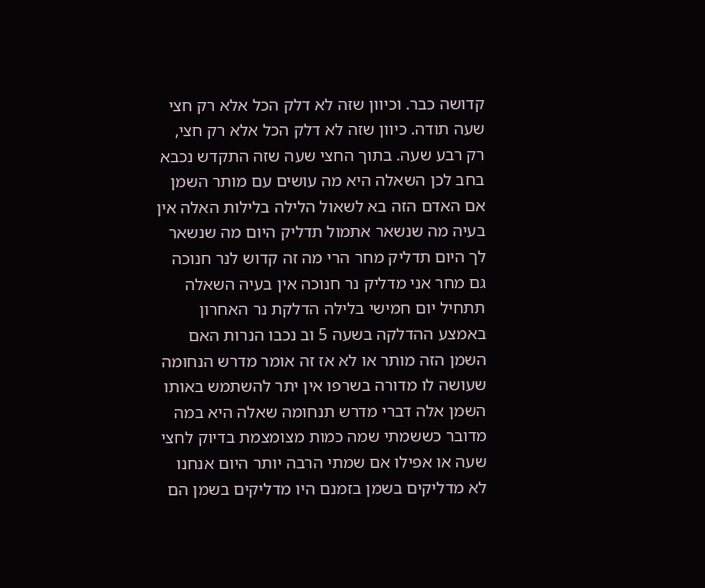קדושה כבר. וכיוון שזה לא דלק הכל אלא רק חצי שעה תודה. כיוון שזה לא דלק הכל אלא רק חצי, רק רבע שעה. בתוך החצי שעה שזה התקדש נכבא בחב לכן השאלה היא מה עושים עם מותר השמן אם האדם הזה בא לשאול הלילה בלילות האלה אין בעיה מה שנשאר אתמול תדליק היום מה שנשאר לך היום תדליק מחר הרי מה זה קדוש לנר חנוכה גם מחר אני מדליק נר חנוכה אין בעיה השאלה תתחיל יום חמישי בלילה הדלקת נר האחרון באמצע ההדלקה בשעה 5 וב נכבו הנרות האם השמן הזה מותר או לא אז זה אומר מדרש הנחומה שעושה לו מדורה בשרפו אין יתר להשתמש באותו השמן אלה דברי מדרש תנחומה שאלה היא במה מדובר כששמתי שמה כמות מצומצמת בדיוק לחצי שעה או אפילו אם שמתי הרבה יותר היום אנחנו לא מדליקים בשמן בזמנם היו מדליקים בשמן הם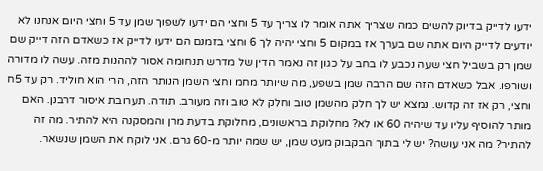ידעו לדייק בדיוק להשים כמה שצריך אתה אומר לו צריך עד 5 וחצי הם ידעו לשפוך שמן עד 5 וחצי היום אנחנו לא יודעים לדייק היום אתה שם בערך אז במקום 5 וחצי יהיה לך 6 וחצי בזמנם הם ידעו לדייק אז כשאדם הזה דייק שם שמן רק בשביל חצי שעה נכבע לו בחב על כגון זה נאמר הדין של מדרש תנחומה אסור לההנות מזה. עשה לו מדורה ושורפו. אבל כשאדם הזה שם הרבה שמן בשפע, מה שיותר מחמ וחצי השמן הנותר הזה, הרי הוא חוליד. רק עד 5ח וחצי, רק אז זה קדוש. נמצא יש לך חלק מהשמן טוב וחלק לא טוב וזה מעורב. תודה. תערובת איסור דרבנן. האם מותר להוסיף עליו עד שיהיה 60 או לא? מחלוקת בראשונים, מחלוקת בדעת מרן והמסקנה היא להתיר. מה זה להתיר? מה אני עושה? יש לי בתוך הבקבוק מעט שמן, יש שמה יותר מ-60 גרם. אני לוקח את השמן שנשאר.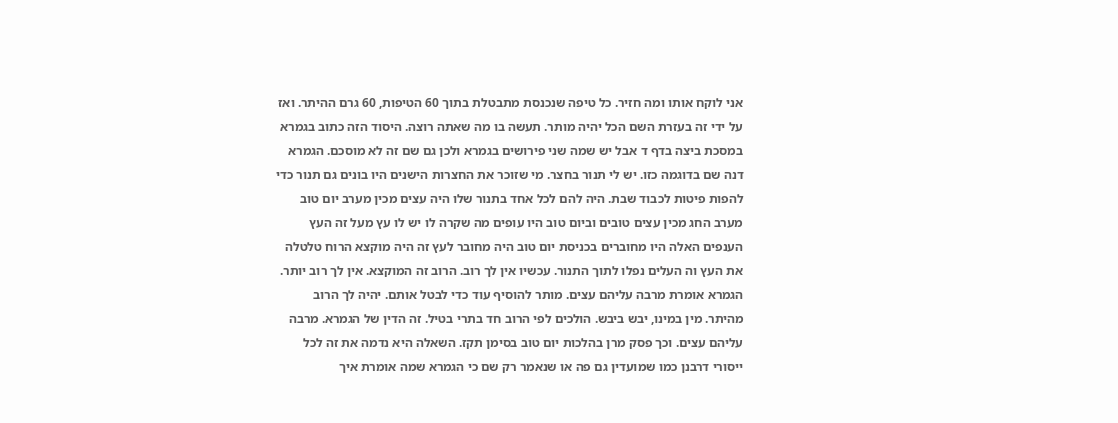אני לוקח אותו ומה חזיר. כל טיפה שנכנסת מתבטלת בתוך 60 הטיפות, 60 גרם ההיתר. ואז על ידי זה בעזרת השם הכל יהיה מותר. תעשה בו מה שאתה רוצה. היסוד הזה כתוב בגמרא במסכת ביצה בדף ד אבל יש שמה שני פירושים בגמרא ולכן גם שם זה לא מוסכם. הגמרא דנה שם בדוגמה כזו. יש לי תנור בחצר. מי שזוכר את החצרות הישנים היו בונים גם תנור כדי להפות פיטות לכבוד שבת. היה להם לכל אחד בתנור שלו היה עצים מכין מערב יום טוב מערב החג מכין עצים טובים וביום טוב היו עופים מה שקרה לו יש לו עץ מעל זה העץ הענפים האלה היו מחוברים בכניסת יום טוב היה מחובר לעץ זה היה מוקצא הרוח טלטלה את העץ וה העלים נפלו לתוך התנור. עכשיו אין לך רוב. הרוב זה המוקצא. אין לך רוב יותר. הגמרא אומרת מרבה עליהם עצים. מותר להוסיף עוד כדי לבטל אותם. יהיה לך הרוב מהיתר. מין במינו, יבש ביבש. הולכים לפי הרוב חד בתרי בטיל. זה הדין של הגמרא. מרבה עליהם עצים. וכך פסק מרן בהלכות יום טוב בסימן תקז. השאלה היא נדמה את זה לכל ייסורי דרבנן כמו שמועדין גם פה או שנאמר רק שם כי הגמרא שמה אומרת איך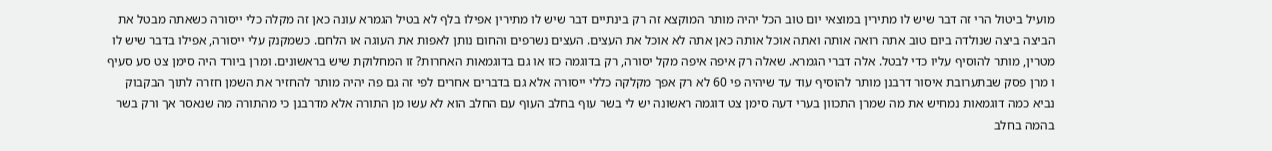מועיל ביטול הרי זה דבר שיש לו מתירין במוצאי יום טוב הכל יהיה מותר המוקצא זה רק בינתיים דבר שיש לו מתירין אפילו בלף לא בטיל הגמרא עונה כאן זה מקלה כלי ייסורה כשאתה מבטל את הביצה ביצה שנולדה ביום טוב אתה רואה אותה ואתה אוכל אותה כאן אתה לא אוכל את העצים. העצים נשרפים והחום נותן לאפות את העוגה או הלחם. כשמקנק עלי ייסורה, אפילו בדבר שיש לו מטרין, מותר להוסיף עליו כדי לבטל. אלה דברי הגמרא. שאלה רק איפה איפה מקל יסורה, רק בדוגמה כזו או גם בדוגמאות האחרות? זו המחלוקת שיש בראשונים. ומרן ביורד היה סימן צט סע סעיף ו מרן פסק שבתערובת איסור דרבנן מותר להוסיף עוד עד שיהיה פי 60 לא רק אפך מקלקה כללי ייסורה אלא גם בדברים אחרים לפי זה גם פה יהיה מותר להחזיר את השמן חזרה לתוך הבקבוק נביא כמה דוגמאות נמחיש את מה שמרן התכוון בערי דעה סימן צט דוגמה ראשונה יש לי בשר עוף בחלב העוף עם החלב הוא לא עשו מן התורה אלא מדרבנן כי מהתורה מה שנאסר אך ורק בשר בהמה בחלב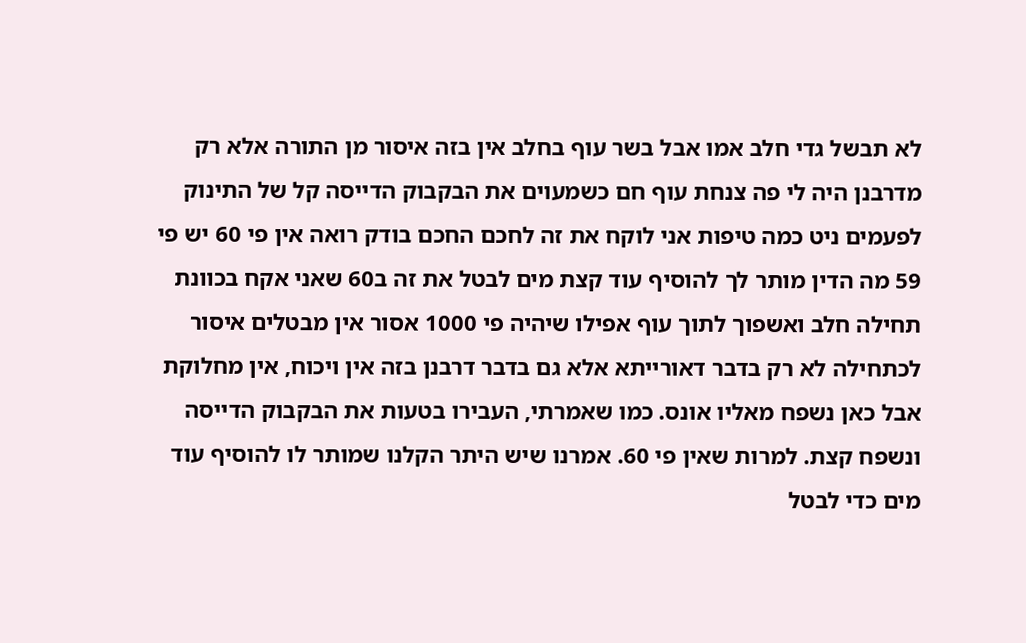לא תבשל גדי חלב אמו אבל בשר עוף בחלב אין בזה איסור מן התורה אלא רק מדרבנן היה לי פה צנחת עוף חם כשמעוים את הבקבוק הדייסה קל של התינוק לפעמים ניט כמה טיפות אני לוקח את זה לחכם החכם בודק רואה אין פי 60 יש פי 59 מה הדין מותר לך להוסיף עוד קצת מים לבטל את זה ב60 שאני אקח בכוונת תחילה חלב ואשפוך לתוך עוף אפילו שיהיה פי 1000 אסור אין מבטלים איסור לכתחילה לא רק בדבר דאורייתא אלא גם בדבר דרבנן בזה אין ויכוח, אין מחלוקת אבל כאן נשפח מאליו אונס. כמו שאמרתי, העבירו בטעות את הבקבוק הדייסה ונשפח קצת. למרות שאין פי 60. אמרנו שיש היתר הקלנו שמותר לו להוסיף עוד מים כדי לבטל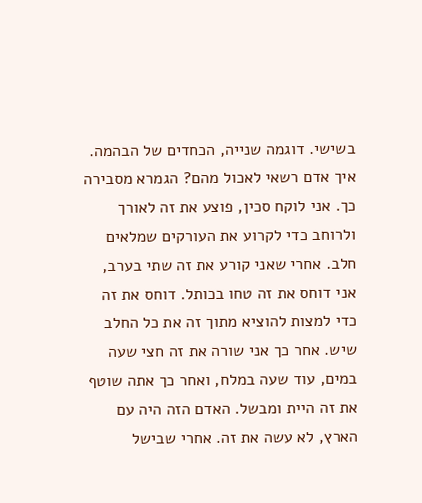בשישי. דוגמה שנייה, הכחדים של הבהמה. איך אדם רשאי לאכול מהם? הגמרא מסבירה כך. אני לוקח סכין, פוצע את זה לאורך ולרוחב כדי לקרוע את העורקים שמלאים חלב. אחרי שאני קורע את זה שתי בערב, אני דוחס את זה טחו בכותל. דוחס את זה כדי למצות להוציא מתוך זה את כל החלב שיש. אחר כך אני שורה את זה חצי שעה במים, עוד שעה במלח, ואחר כך אתה שוטף את זה היית ומבשל. האדם הזה היה עם הארץ, לא עשה את זה. אחרי שבישל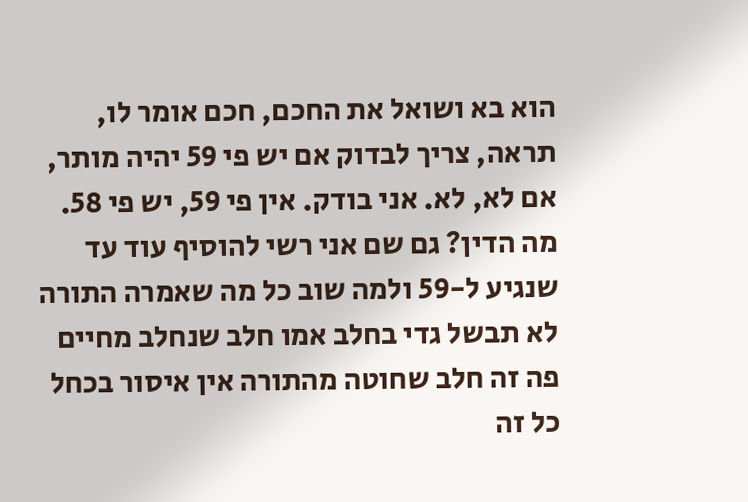הוא בא ושואל את החכם, חכם אומר לו, תראה, צריך לבדוק אם יש פי 59 יהיה מותר, אם לא, לא. אני בודק. אין פי 59, יש פי 58. מה הדין? גם שם אני רשי להוסיף עוד עד שנגיע ל-59 ולמה שוב כל מה שאמרה התורה לא תבשל גדי בחלב אמו חלב שנחלב מחיים פה זה חלב שחוטה מהתורה אין איסור בכחל כל זה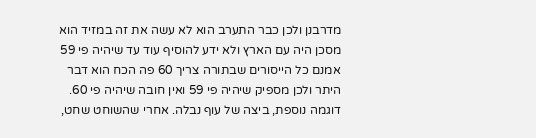מדרבנן ולכן כבר התערב הוא לא עשה את זה במזיד הוא מסכן היה עם הארץ ולא ידע להוסיף עוד עד שיהיה פי 59 אמנם כל הייסורים שבתורה צריך 60 פה הכח הוא דבר היתר ולכן מספיק שיהיה פי 59 ואין חובה שיהיה פי 60. דוגמה נוספת, ביצה של עוף נבלה. אחרי שהשוחט שחט,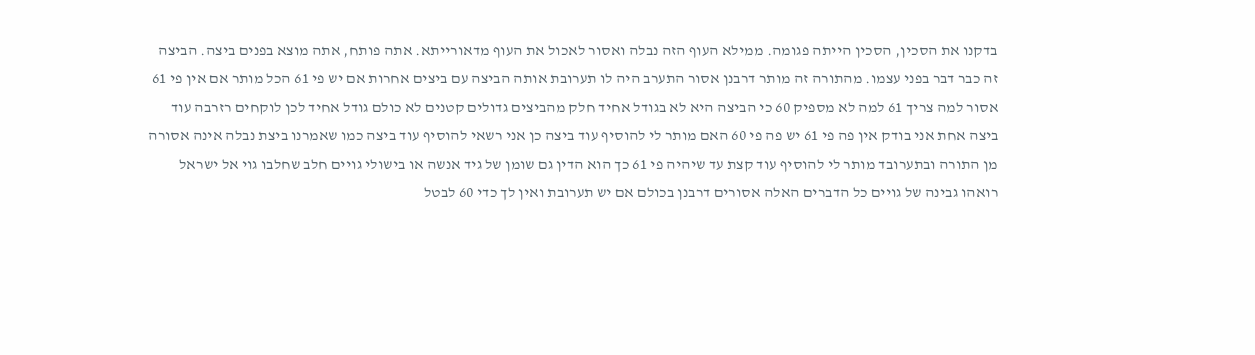בדקנו את הסכין, הסכין הייתה פגומה. ממילא העוף הזה נבלה ואסור לאכול את העוף מדאורייתא. אתה פותח, אתה מוצא בפנים ביצה. הביצה זה כבר דבר בפני עצמו. מהתורה זה מותר דרבנן אסור התערב היה לו תערובת אותה הביצה עם ביצים אחרות אם יש פי 61 הכל מותר אם אין פי 61 אסור למה צריך 61 למה לא מספיק 60 כי הביצה היא לא בגודל אחיד חלק מהביצים גדולים קטנים לא כולם גודל אחיד לכן לוקחים רזרבה עוד ביצה אחת אני בודק אין פה פי 61 יש פה פי 60 האם מותר לי להוסיף עוד ביצה כן אני רשאי להוסיף עוד ביצה כמו שאמרנו ביצת נבלה אינה אסורה מן התורה ובתערובד מותר לי להוסיף עוד קצת עד שיהיה פי 61 כך הוא הדין גם שומן של גיד אנשה או בישולי גויים חלב שחלבו גוי אל ישראל רואהו גבינה של גויים כל הדברים האלה אסורים דרבנן בכולם אם יש תערובת ואין לך כדי 60 לבטל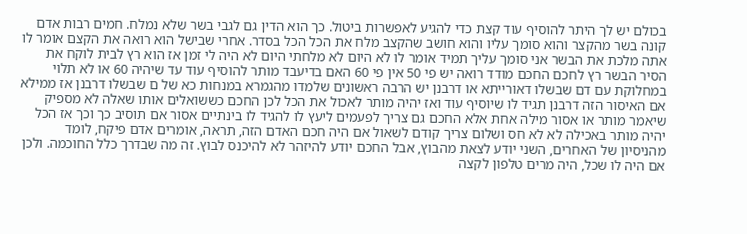בכולם יש לך היתר להוסיף עוד קצת כדי להגיע לאפשרות ביטול. כך הוא הדין גם לגבי בשר שלא נמלח. חמים רבות אדם קונה בשר מהקצר והוא סומך עליו והוא חושב שהקצב מלח את הכל הכל בסדר. אחרי שבישל הוא רואה את הקצם אומר לו אתה מלכת את הבשר אני סומך עליך תמיד אומר לו לא היום לא מלחתי היום לא היה לי זמן אז הוא רץ לבית לוקח את הסיר הבשר רץ לחכם החכם מודד רואה יש פי 50 אין פי 60 האם בדיעבד מותר להוסיף עוד עד שיהיה 60 או לא תלוי במחלוקת עם דם שבשלו דאורייתא או דרבנן יש הרבה ראשונים שלמדו מהגמרא במנחות כא של ם שבשלו דרבנן אז ממילא אם האיסור הזה דרבנן תגיד לו שיוסיף עוד ואז יהיה מותר לאכול את הכל לכן החכם כששואלים אותו שאלה לא מספיק שיאמר מותר או אסור מילה אחת אלא החכם גם צריך לפעמים ליעץ לו להגיד לו בינתיים אסור אם תוסיב כך וכך אז הכל יהיה מותר באכילה לא לא חס ושלום צריך קודם לשאול אם היה חכם האדם הזה, תראה, אומרים אדם פיקח, לומד מהניסיון של האחרים, השני יודע לצאת מהבוץ, אבל החכם יודע להיזהר לא להיכנס לבוץ. זה מה שבדרך כלל החוכמה. ולכן אם היה לו שכל, היה מרים טלפון לקצה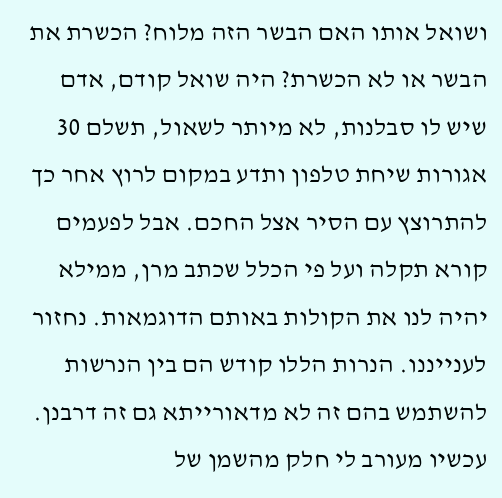ושואל אותו האם הבשר הזה מלוח? הכשרת את הבשר או לא הכשרת? היה שואל קודם, אדם שיש לו סבלנות, לא מיותר לשאול, תשלם 30 אגורות שיחת טלפון ותדע במקום לרוץ אחר כך להתרוצץ עם הסיר אצל החכם. אבל לפעמים קורא תקלה ועל פי הכלל שכתב מרן, ממילא יהיה לנו את הקולות באותם הדוגמאות. נחזור לענייננו. הנרות הללו קודש הם בין הנרשות להשתמש בהם זה לא מדאורייתא גם זה דרבנן. עכשיו מעורב לי חלק מהשמן של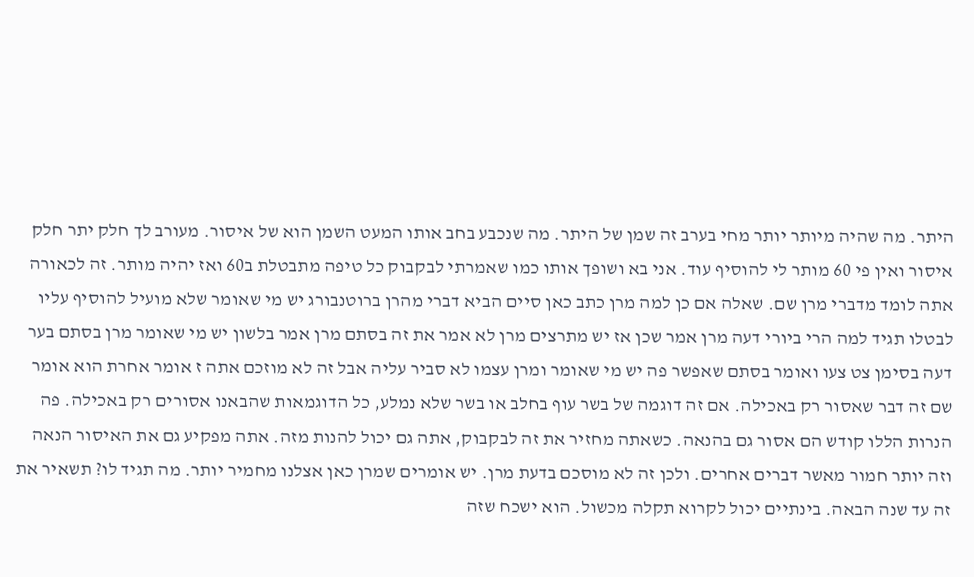היתר. מה שהיה מיותר יותר מחי בערב זה שמן של היתר. מה שנכבע בחב אותו המעט השמן הוא של איסור. מעורב לך חלק יתר חלק איסור ואין פי 60 מותר לי להוסיף עוד. אני בא ושופך אותו כמו שאמרתי לבקבוק כל טיפה מתבטלת ב60 ואז יהיה מותר. זה לכאורה אתה לומד מדברי מרן שם. שאלה אם כן למה מרן כתב כאן סיים הביא דברי מהרן ברוטנבורג יש מי שאומר שלא מועיל להוסיף עליו לבטלו תגיד למה הרי ביורי דעה מרן אמר שכן אז יש מתרצים מרן לא אמר את זה בסתם מרן אמר בלשון יש מי שאומר מרן בסתם בער דעה בסימן צט צעו ואומר בסתם שאפשר פה יש מי שאומר ומרן עצמו לא סביר עליה אבל זה לא מוזכם אתה ז אומר אחרת הוא אומר שם זה דבר שאסור רק באכילה. אם זה דוגמה של בשר עוף בחלב או בשר שלא נמלע, כל הדוגמאות שהבאנו אסורים רק באכילה. פה הנרות הללו קודש הם אסור גם בהנאה. כשאתה מחזיר את זה לבקבוק, אתה גם יכול להנות מזה. אתה מפקיע גם את האיסור הנאה וזה יותר חמור מאשר דברים אחרים. ולכן זה לא מוסכם בדעת מרן. יש אומרים שמרן כאן אצלנו מחמיר יותר. מה תגיד לו? תשאיר את זה עד שנה הבאה. בינתיים יכול לקרוא תקלה מכשול. הוא ישכח שזה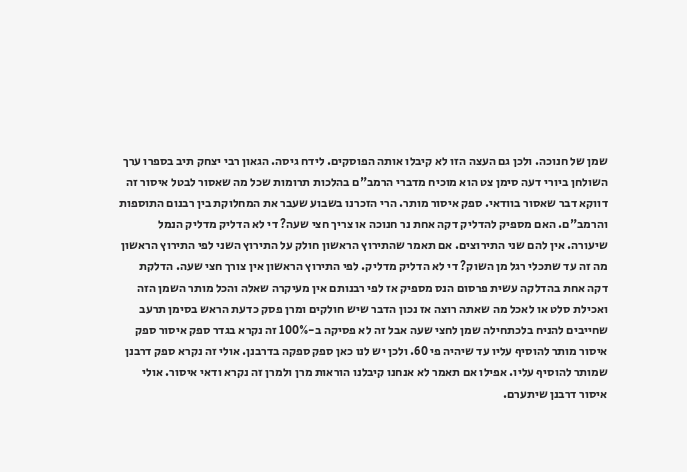שמן של חנוכה. ולכן גם העצה הזו לא קיבלו אותה הפוסקים. לידח גיסה. הגאון רבי יצחק תיב בספרו ערך השולחן ביורי דעה סימן צט הוא מוכיח מדברי הרמב"ם בהלכות תרומות שכל מה שאסור לבטל איסור זה דווקא דבר שאסור בוודאי. ספק איסור מותר. הרי הזכרנו בשבוע שעבר את המחלוקת בין רבנום התוספות והרמב"ם. האם מספיק להדליק דקה אחת נר חנוכה או צריך חצי שעה? די לא הדליק מדליק הנמל שיעורה. אין להם שני התירוצים. אם תאמר שהתירוץ הראשון חולק על התירוץ השני לפי התירוץ הראשון מה זה עד שתכלי רגל מן השוק? די לא הדליק מדליק. לפי התירוץ הראשון אין צורך חצי שעה. הדלקת דקה אחת בהדלקה עשית פרסום הנס מספיק אז לפי רבנותם אין מעיקרה שאלה והכל מותר השמן הזה ואכילת סלט או לאכל מה שאתה רוצה אז נכון הדבר שיש חולקים ומרן פסק כדעת הראש בסימן תרעב שחייבים להניח בלכתחילה שמן לחצי שעה אבל זה לא פסיקה ב-100% זה נקרא בגדר ספק איסור ספק איסור מותר להוסיף עליו עד שיהיה פי 60. ולכן יש לנו כאן ספק ספקה בדרבנן. אולי זה נקרא ספק דרבנן שמותר להוסיף עליו. אפילו אם תאמר לא אנחנו קיבלנו הוראות מרן ולמרן זה נקרא ודאי איסור. אולי איסור דרבנן שיתערם.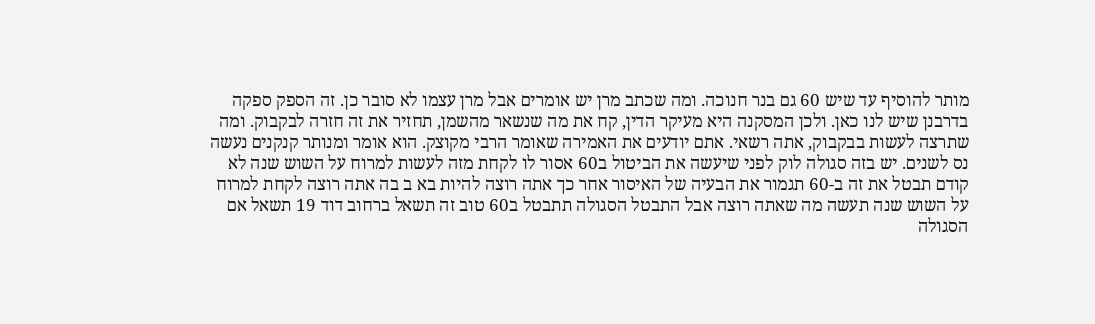מותר להוסיף עד שיש 60 גם בנר חנוכה. ומה שכתב מרן יש אומרים אבל מרן עצמו לא סובר כן. זה הספק ספקה בדרבנן שיש לנו כאן. ולכן המסקנה היא מעיקר הדין, קח את מה שנשאר מהשמן, תחזיר את זה חזרה לבקבוק. ומה שתרצה לעשות בבקבוק, אתה רשאי. אתם יודעים את האמירה שאומר הרבי מקוצק. הוא אומר ומנותר קנקנים נעשה נס לשנים. יש בזה סגולה לוק לפני שיעשה את הביטול ב60 אסור לו לקחת מזה לעשות למרוח על השוש שנה לא קודם תבטל את זה ב-60 תגמור את הבעיה של האיסור אחר כך אתה רוצה להיות בא ב בה אתה רוצה לקחת למרוח על השוש שנה תעשה מה שאתה רוצה אבל התבטל הסגולה תתבטל ב60 טוב זה תשאל ברחוב דוד 19 תשאל אם הסגולה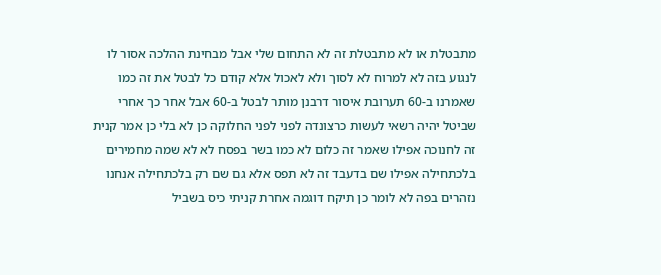מתבטלת או לא מתבטלת זה לא התחום שלי אבל מבחינת ההלכה אסור לו לנגוע בזה לא למרוח לא לסוך ולא לאכול אלא קודם כל לבטל את זה כמו שאמרנו ב-60 תערובת איסור דרבנן מותר לבטל ב-60 אבל אחר כך אחרי שביטל יהיה רשאי לעשות כרצונדה לפני לפני החלוקה כן לא בלי כן אמר קנית זה לחנוכה אפילו שאמר זה כלום לא כמו בשר בפסח לא לא שמה מחמירים בלכתחילה אפילו שם בדעבד זה לא תפס אלא גם שם רק בלכתחילה אנחנו נזהרים בפה לא לומר כן תיקח דוגמה אחרת קניתי כיס בשביל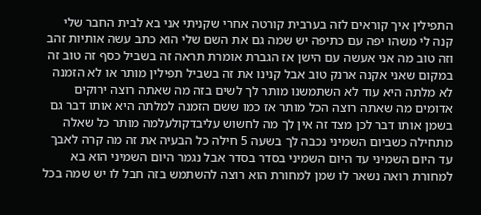התפילין איך קוראים לזה בערבית קורטה אחרי שקניתי אני בא לבית החבר שלי קנה לי משהו יפה עם כתיפה יש שמה גם את השם שלי הוא כתב עשה אותיות זהב וזה טוב מה אני אעשה עם הישן אז הגברת אומרת תראה זה בשביל כסף זה טוב זה במקום שאני אקנה ארנק טוב אבל קנינו את זה בשביל תפילין מותר או לא הזמנה לא מלתה היא עוד לא השתמשנו מותר לך לשים בזה מה שאתה רוצה ירוקים אדומים מה שאתה רוצה הכל מותר אז כמו ששם הזמנה למלתה היא אותו דבר גם בשמן אותו דבר לכן מצד זה אין לך מה לחשוש עליבדקולעלמה מותר כל שאלה מתחילה כשביום השמיני נכבה לך בשעה 5 חילה כל הבעיה את זה מה קרה לאבך עד היום השמיני עד היום השמיני בסדר בסדר אבל נגמר היום השמיני הוא בא למחורת רואה נשאר לו שמן למחורת הוא רוצה להשתמש בזה חבל לו יש שמה בכל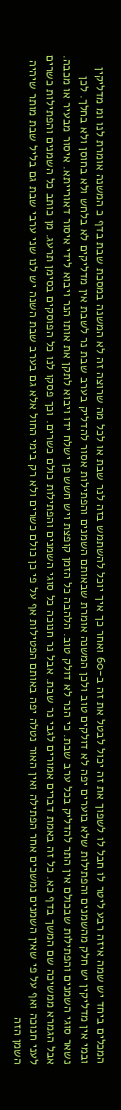המכלים ביחד יש שמה איזה רבע ליטר לו חבל לו לשפוך את זה יכול לבטל את זה ב-60 ואחר כך איך יוכל להשתמש בזה לנר שבת או לכל מה שרוצה זה לא המשנה במסכת שבת בדף כ המשנה אומרת לנו ומ מדליקין ובמי אין מדליקין יש חלק מהשמנים והפתילות שלא בוערים יפה לא דולקים טוב ולכן המשנה אומרת שבאותם השמנים והפתילות אסור להדליק בערב שבת נר לשבת אין מדליקים לא בלחש ולא בחוסן ולא בחלך. לכן נשאר סוגי השמנים והפתילות שבכולם אין התר להדליק בכל ערב שבת. כי הנר לא דולק טוב. הלהבה כל הזמן קופצת ויש חשש פן ישלח ידו ויבוא לתקן את אותו הנר ויבוא לידי איסור דאורייתא. איסור מבעיר או מכבה. אבל הגמרא ממשיכה שם המשך בדף כא. כל זה באמת דברים אמורים לגבי נר שבת. אבל נר חנוכה כל סוגי השמנים והפתילות כולם כשרים. וכך פסקו לנו כל הפוסקים בסימן תרעג. מן כותב כל השמנים והפתילות כשרים לעני חנוכה ואף על פי שאין השמנים נמשכים אחר הפתילה ואין האור נטלה יפה באותם הפטילות אף על פי כן כולם כשרים ולא רק בימי החול אלא גם בערב שבת השנה יש לנו שני ערבי שבת גם בליל שבת מותר שיהיה השמן הזה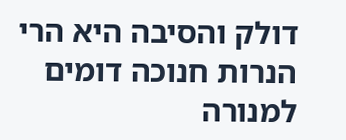דולק והסיבה היא הרי הנרות חנוכה דומים למנורה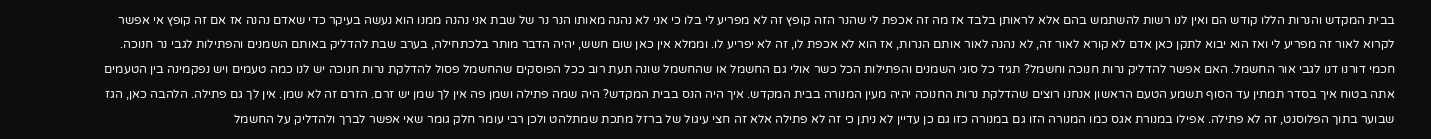בבית המקדש והנרות הללו קודש הם ואין לנו רשות להשתמש בהם אלא לראותן בלבד אז מה זה אכפת לי שהנר הזה קופץ זה לא מפריע לי בלו כי אני לא נהנה מאותו הנר נר של שבת אני נהנה ממנו הוא נעשה בעיקר כדי שאדם נהנה אז אם זה קופץ אי אפשר לקרוא לאור זה מפריע לי ואז הוא יבוא לתקן כאן אדם לא קורא לאור זה, לא נהנה לאור אותם הנרות, אז הוא לא אכפת לו, זה לא יפריע לו. וממלא אין כאן שום חשש, יהיה הדבר מותר בלכתחילה, בערב שבת להדליק באותם השמנים והפתילות לגבי נר חנוכה. חכמי דורנו דנו לגבי אור החשמל. האם אפשר להדליק נרות חנוכה וחשמל? תגיד כל סוגי השמנים והפתילות הכל כשר אולי גם החשמל או שהחשמל שונה תעת רוב ככל הפוסקים שהחשמל פסול להדלקת נרות חנוכה יש לנו כמה טעמים ויש נפקמינה בין הטעמים אתה בטוח איך בסדר תמתין עד הסוף תשמע הטעם הראשון אנחנו רוצים שהדלקת נרות החנוכה יהיה מעין המנורה בבית המקדש. איך היה הנס בבית המקדש? היה שמה פתילה ושמן פה אין לך שמן יש זרם. הזרם זה לא שמן. אין לך גם פתילה. הלהבה כאן, הגז שבוער בתוך הפלוסנט, זה לא פתילה. אפילו במנורת אגס כמו המנורה הזו גם במנורה כזו גם כן עדיין לא ניתן כי זה לא פתילה אלא זה חצי עיגול של ברזל מתכת שמתלהט ולכן רבי עומר חלק גומר שאי אפשר לברך ולהדליק על החשמל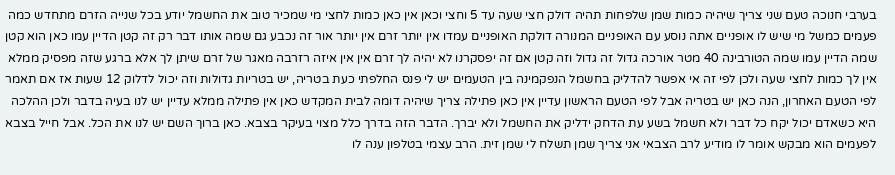בערבי חנוכה טעם שני צריך שיהיה כמות שמן שלפחות תהיה דולק חצי שעה עד 5 וחצי וכאן אין כאן כמות לחצי מי שמכיר טוב את החשמל יודע בכל שנייה הזרם מתחדש כמה פעמים כמשל מי שיש לו אופניים אתה נוסע עם האופניים המנורה דולקת האופניים עמדו אין יותר זרם אין יותר אור זה נכבע גם שמה אותו דבר רק זה קטן הדיין עמו כאן הוא קטן שמה הדיין עמו שמה הטורבינה 40 מטר אורכה גדול זה גדול וזה קטן אם זה יפסקרנו לא יהיה לך זרם אין אין איזה רזרבה מאגר של זרם שיתן לך אלא ברגע שזה מפסיק ממלא אין לך כמות לחצי שעה ולכן לפי זה אי אפשר להדליק בחשמל הנפקמינה בין הטעמים יש לי פנס החלפתי כעת בטריה, יש בטריות גדולות וזה יכול לדלוק 12 שעות אז אם תאמר לפי הטעם האחרון, הנה כאן יש בטריה אבל לפי הטעם הראשון עדיין אין כאן פתילה צריך שיהיה דומה לבית המקדש כאן אין פתילה ממלא עדיין יש לנו בעיה בדבר ולכן ההלכה היא כשאדם יכול יקח כל דבר ולא חשמל בשע עת הדחק ידליק את החשמל ולא יברך. הדבר הזה בדרך כלל מצוי בעיקר בצבא. כאן ברוך השם יש לנו את הכל. אבל חייל בצבא לפעמים הוא מבקש אומר לו מודיע לרב הצבאי אני צריך שמן תשלח לי שמן זית. הרב עצמי בטלפון ענה לו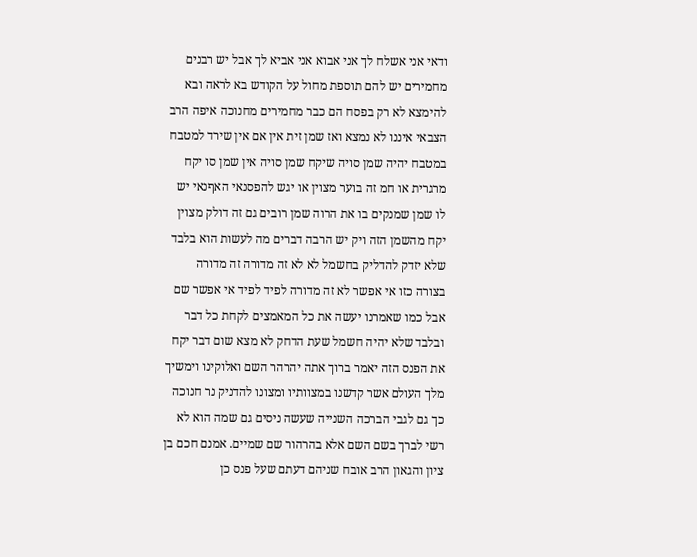ודאי אני אשלח לך אני אבוא אני אביא לך אבל יש רבנים מחמירים יש להם תוספת מחול על הקודש בא לראה ובא להימצא לא רק בפסח הם כבר מחמירים מחנוכה איפה הרב הצבאי איננו לא נמצא ואז שמן זית אין אם אין שירד למטבח במטבח יהיה שמן סויה שיקח שמן סויה אין שמן סו יקח מרגרית או חמ זה בוער מצוין או יגש להפסנאי האףנאי יש לו שמן שמנקים בו את הרוה שמן רובים גם זה דולק מצוין יקח מהשמן הזה ויק יש הרבה דברים מה לעשות הוא בלבד שלא יזדק להדליק בחשמל לא לא זה מדורה זה מדורה בצורה כזו אי אפשר לא זה מדורה לפיד לפיד אי אפשר שם אבל כמו שאמרנו יעשה את כל המאמצים לקחת כל דבר ובלבד שלא יהיה חשמל שעת הדחק לא מצא שום דבר יקח את הפנס הזה יאמר ברוך אתה יהרהר השם ואלוקינו וימשיך מלך העולם אשר קדשנו במצוותיו ומצונו להדניק נר חנוכה כך גם לגבי הברכה השנייה שעשה ניסים גם שמה הוא לא רשי לברך בשם השם אלא בהרהור שם שמיים. אמנם חכם בן ציון והגאון הרב אובח שניהם דעתם שעל פנס כן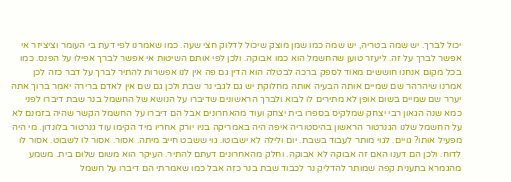יכול לברך. יש שמה בטריה, יש שמה כמו שמן מוצק שיכול לדלוק חצי שעה. כמו שאמרנו לפי דעת בי העומר וציציזר אי אפשר לברך על זה. ליעזר טוען שהחשמל הוא כמו אבוקה. ולכן לפי אותם השיטות אי אפשר לברך אפילו על הפנס. כמו בכל מקום אנחנו חוששים מאוד לספק ברכה לבטלה הוא הדין גם פה אין לנו אפשרות להתיר לברך על דבר כזה לכן אמרנו שיהרהר שם שמיים אותה הבעיה אותה מחלוקת יש גם לגבי נר שבת ולכן גם שם אין לאדם ברירה יאמר ברוך אתה יערר שם שמיים בשום אופן לא מתירים לו לבוא ולברך הראשונים שדיברו על הנושא של החשמל בנר שבת דיברו לפני כמא שנה הגאון רבי יצחק שמלקיס בספרו בית יצחק ועוד מהאחרונים אבל הם דיברו על החשמל הקשר שהיה בזמנם לא על החשמל שלנו הגנרטור הראשון בהיסטוריה איפה היה באמריקה בניו יורק אחריו מיד הקימו עוד גנרטור בלונדון. מי היה מפעיל אותו? גויים. לגוי מותר לעבוד בשבת. יום ולילה לא ישבוטו. גוי ששבט חייב מיתה. אסור. אסור לו לשבוט. אסור לו לדוח. ולכן הם דענו האם זה אבוקה לא אבוקה. וחלק מהאחרונים דעתם להתיר. העיקר הוא משום שלום בית. משמע מהגמרא בתענית קפה שמותר להדליק נר לכבוד שבת בנר כזה אבל כמו שאמרתי הם דיברו על חשמל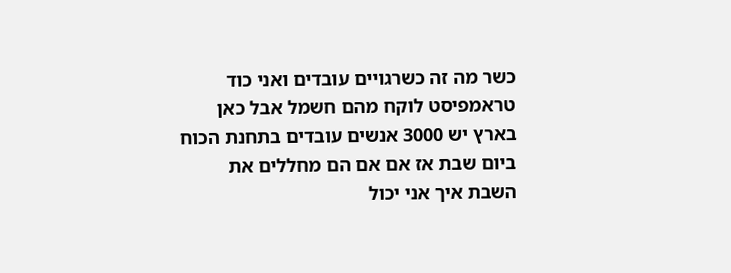כשר מה זה כשרגויים עובדים ואני כוד טראמפיסט לוקח מהם חשמל אבל כאן בארץ יש 3000 אנשים עובדים בתחנת הכוח ביום שבת אז אם אם הם מחללים את השבת איך אני יכול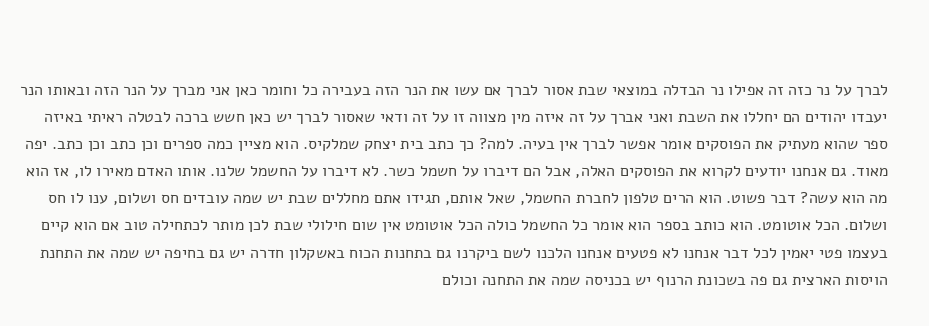לברך על נר כזה זה אפילו נר הבדלה במוצאי שבת אסור לברך אם עשו את הנר הזה בעבירה כל וחומר כאן אני מברך על הנר הזה ובאותו הנר יעבדו יהודים הם יחללו את השבת ואני אברך על זה איזה מין מצווה זו על זה ודאי שאסור לברך יש כאן חשש ברכה לבטלה ראיתי באיזה ספר שהוא מעתיק את הפוסקים אומר אפשר לברך אין בעיה. למה? כך כתב בית יצחק שמלקיס. הוא מציין כמה ספרים וכן כתב וכן כתב. יפה מאוד. גם אנחנו יודעים לקרוא את הפוסקים האלה, אבל הם דיברו על חשמל כשר. לא דיברו על החשמל שלנו. אותו האדם מאירו לו, אז הוא מה הוא עשה? דבר פשוט. הוא הרים טלפון לחברת החשמל, שאל אותם, תגידו אתם מחללים שבת יש שמה עובדים חס ושלום, ענו לו חס ושלום. הכל אוטומט. הוא כותב בספר הוא אומר כל החשמל כולה הכל אוטומט אין שום חילולי שבת לכן מותר לכתחילה טוב אם הוא קיים בעצמו פטי יאמין לכל דבר אנחנו לא פטעים אנחנו הלכנו לשם ביקרנו גם בתחנות הכוח באשקלון חדרה יש גם בחיפה יש שמה את התחנת הויסות הארצית גם פה בשכונת הרנוף יש בכניסה שמה את התחנה וכולם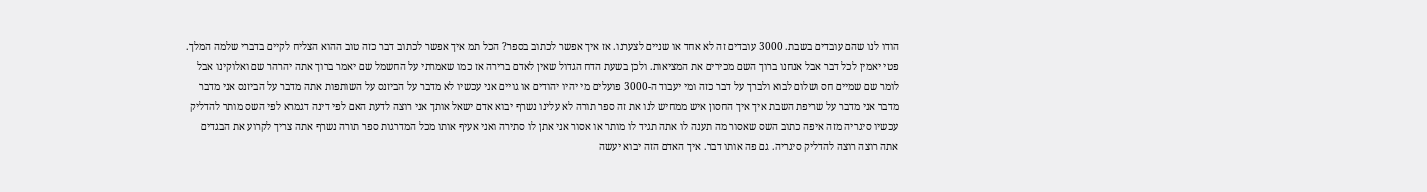הודו לנו שהם עובדים בשבת. 3000 עובדים זה לא אחד או שניים לצערנו. אז איך אפשר לכתוב בספר? הכל תמ איך אפשר לכתוב דבר כזה טוב ההוא הצליח לקיים בדברי שלמה המלך. פטי יאמין לכל דבר אבל אנחנו ברוך השם מכירים את המציאות. ולכן בשעת הדח הגדול שאין לאדם ברירה אז כמו שאמרתי על החשמל שם יאמר ברוך אתה יהרהר שם ואלוקינו אבל לומר שם שמיים חס ושלום לבוא ולברך על דבר כזה ומי יעבוד ה-3000 פועלים מי יהיו יהודים או גויים אני עכשיו לא מדבר על הביזנס על השותפות אתה מדבר על הביזנס אני מדבר מדבר אני מדבר על שריפת השבת איך איך החסון איש ממחיש לנו את זה ספר תורה לא עלינו נשרף יבוא אדם ישאל אותך אני רוצה לדעת האם לפי דינה דגמרא לפי השס מותר להדליק עכשיו סיגריה מזה איפה כתוב השס שאסור מה תענה לו אתה תגיד לו מותר או אסור אני אתן לו סתירה ואני אעיף אותו מכל המדרגות ספר תורה נשרף אתה צריך לקרוע את הבגדים אתה רוצה רוצה להדליק סיגריה. גם פה אותו דבר. איך האדם הזה יבוא יעשה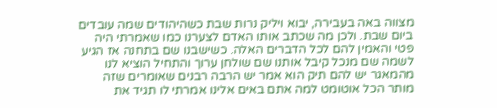מצווה באה בעבירה, יבוא ויליק נרות שבת כשהיהודים שמה עובדים ביום שבת. ולכן מה שכתב אותו האדם לצערנו כמו שאמרתי היה פטי והאמין להם לכל הדברים האלה. כשישבנו שם בתחנה אז הגיע לשמה שם מנכל קיבל אותנו שם שולחן ערוך והתחיל הוציא לנו מהמאגר יש להם תיק הוא אמר יש הרבה רבנים שאומרים שזה מותר הכל אוטומט למה אתם באים אלינו אמרתי לו תגיד את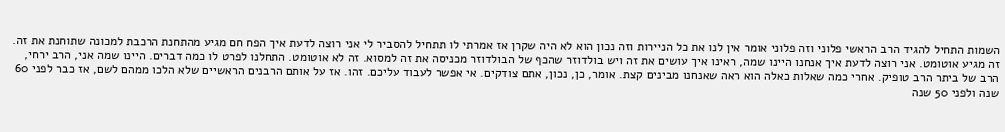השמות התחיל להגיד הרב הראשי פלוני וזה פלוני אומר אין לנו את כל הניירות וזה נכון הוא לא היה שקרן אז אמרתי לו תתחיל להסביר לי אני רוצה לדעת איך הפח חם מגיע מהתחנת הרכבת למכונה שתוחנת את זה. זה מגיע אוטומט. אני רוצה לדעת איך אנחנו היינו שמה, ראינו איך עושים את זה ויש בולדוזר שהכף של הבולדוזר מכניסה את זה למסוא. זה לא אוטומט. התחלנו לפרט לו כמה דברים. היינו שמה אני, הרב ירחי, הרב של ביתר הרב טופיק. אחרי כמה שאלות כאלה הוא ראה שאנחנו מבינים קצת. אומר, כן, נכון, אתם צודקים. אי אפשר לעבוד עליכם. זהו. אז על אותם הרבנים הראשיים שלא הלכו ממהם לשם, אז כבר לפני 60 שנה ולפני 50 שנה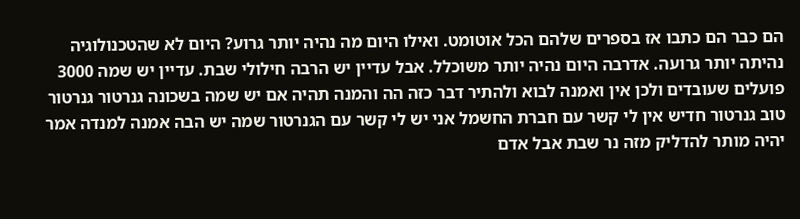הם כבר הם כתבו אז בספרים שלהם הכל אוטומט. ואילו היום מה נהיה יותר גרוע? היום לא שהטכנולוגיה נהיתה יותר גרועה. אדרבה היום נהיה יותר משוכלל. אבל עדיין יש הרבה חילולי שבת. עדיין יש שמה 3000 פועלים שעובדים ולכן אין ואמנה לבוא ולהתיר דבר כזה הה והמנה תהיה אם יש שמה בשכונה גנרטור גנרטור טוב גנרטור חדיש אין לי קשר עם חברת החשמל אני יש לי קשר עם הגנרטור שמה יש הבה אמנה למנדה אמר יהיה מותר להדליק מזה נר שבת אבל אדם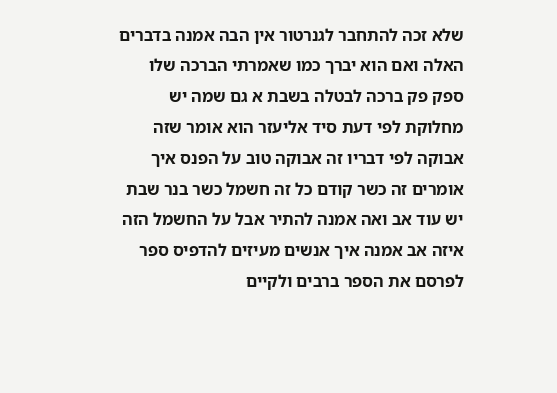שלא זכה להתחבר לגנרטור אין הבה אמנה בדברים האלה ואם הוא יברך כמו שאמרתי הברכה שלו ספק פק ברכה לבטלה בשבת א גם שמה יש מחלוקת לפי דעת סיד אליעזר הוא אומר שזה אבוקה לפי דבריו זה אבוקה טוב על הפנס איך אומרים זה כשר קודם כל זה חשמל כשר בנר שבת יש עוד אב ואה אמנה להתיר אבל על החשמל הזה איזה אב אמנה איך אנשים מעיזים להדפיס ספר לפרסם את הספר ברבים ולקיים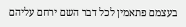בעצמם פתאמין לכל דבר השם ירחם עליהם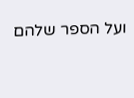ועל הספר שלהם